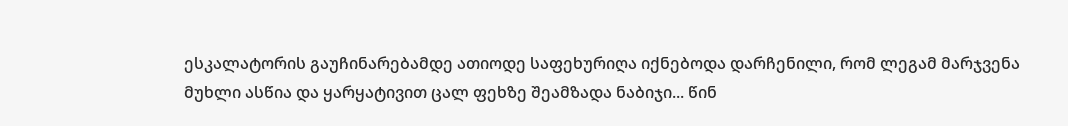ესკალატორის გაუჩინარებამდე ათიოდე საფეხურიღა იქნებოდა დარჩენილი, რომ ლეგამ მარჯვენა მუხლი ასწია და ყარყატივით ცალ ფეხზე შეამზადა ნაბიჯი... წინ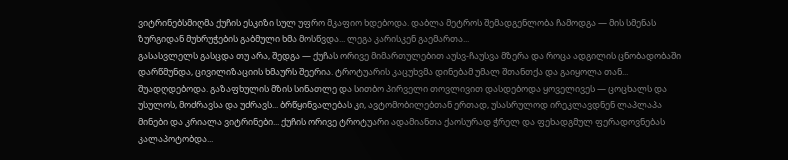ვიტრინებსმიღმა ქუჩის ესკიზი სულ უფრო მკაფიო ხდებოდა. დაბლა მეტროს შემადგენლობა ჩამოდგა — მის სმენას ზურგიდან მუხრუჭების გაბმული ხმა მოსწვდა... ლეგა კარისკენ გაემართა...
გასასვლელს გასცდა თუ არა, შედგა — ქუჩას ორივე მიმართულებით აუსვ-ჩაუსვა მზერა და როცა ადგილის ცნობადობაში დარწმუნდა, ცივილიზაციის ხმაურს შეერია. ტროტუარის კაცუხვმა დინებამ უმალ შთანთქა და გაიყოლა თან...
შუადღდებოდა. გაზაფხულის მზის სინათლე და სითბო პირველი თოვლივით დასდებოდა ყოველივეს — ცოცხალს და უსულოს, მოძრავსა და უძრავს... ბრწყინვალებას კი, ავტომობილებთან ერთად, უსასრულოდ ირეკლავდნენ ლაპლაპა მინები და კრიალა ვიტრინები... ქუჩის ორივე ტროტუარი ადამიანთა ქაოსურად ჭრელ და ფეხადგმულ ფერადოვნებას კალაპოტობდა...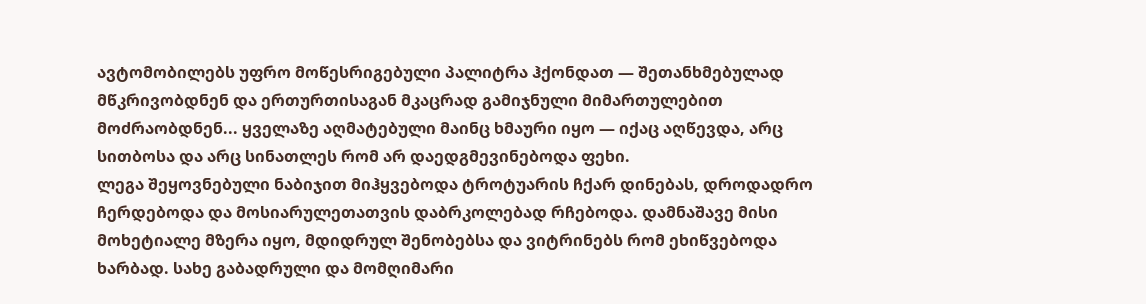ავტომობილებს უფრო მოწესრიგებული პალიტრა ჰქონდათ — შეთანხმებულად მწკრივობდნენ და ერთურთისაგან მკაცრად გამიჯნული მიმართულებით მოძრაობდნენ... ყველაზე აღმატებული მაინც ხმაური იყო — იქაც აღწევდა, არც სითბოსა და არც სინათლეს რომ არ დაედგმევინებოდა ფეხი.
ლეგა შეყოვნებული ნაბიჯით მიჰყვებოდა ტროტუარის ჩქარ დინებას, დროდადრო ჩერდებოდა და მოსიარულეთათვის დაბრკოლებად რჩებოდა. დამნაშავე მისი მოხეტიალე მზერა იყო, მდიდრულ შენობებსა და ვიტრინებს რომ ეხიწვებოდა ხარბად. სახე გაბადრული და მომღიმარი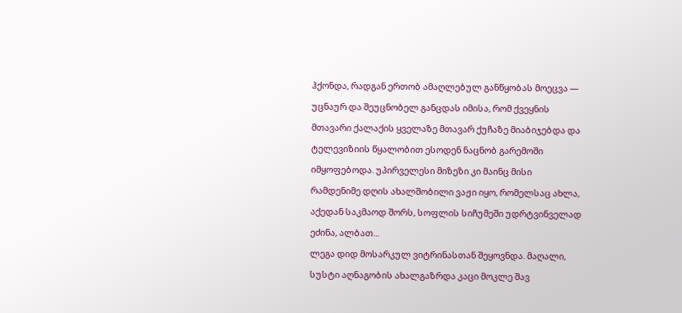ჰქონდა, რადგან ერთობ ამაღლებულ განწყობას მოეცვა — უცნაურ და შეუცნობელ განცდას იმისა, რომ ქვეყნის მთავარი ქალაქის ყველაზე მთავარ ქუჩაზე მიაბიჯებდა და ტელევიზიის წყალობით ესოდენ ნაცნობ გარემოში იმყოფებოდა. უპირველესი მიზეზი კი მაინც მისი რამდენიმე დღის ახალშობილი ვაჟი იყო, რომელსაც ახლა, აქედან საკმაოდ შორს, სოფლის სიჩუმეში უდრტვინველად ეძინა, ალბათ...
ლეგა დიდ მოსარკულ ვიტრინასთან შეყოვნდა. მაღალი, სუსტი აღნაგობის ახალგაზრდა კაცი მოკლე შავ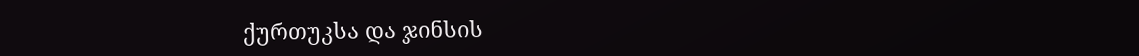ქურთუკსა და ჯინსის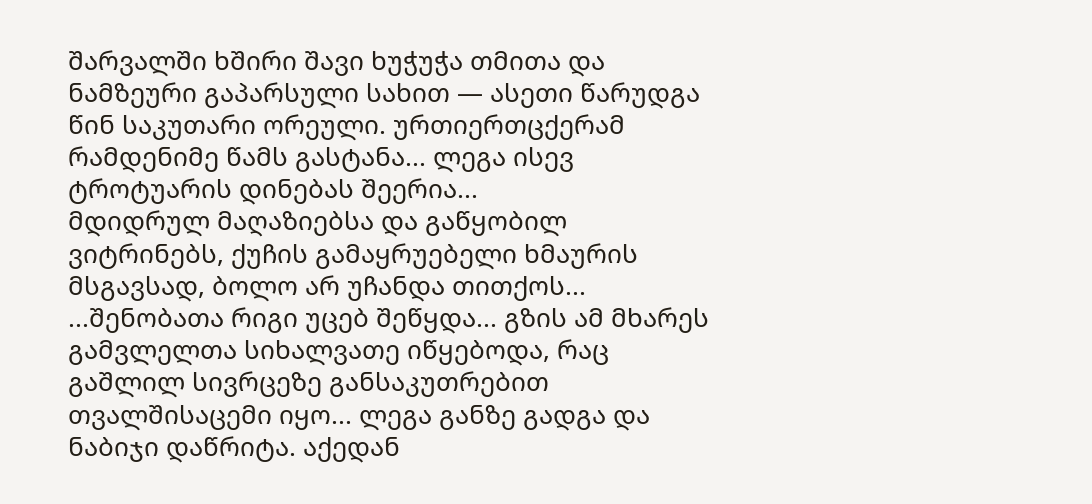შარვალში ხშირი შავი ხუჭუჭა თმითა და ნამზეური გაპარსული სახით — ასეთი წარუდგა წინ საკუთარი ორეული. ურთიერთცქერამ რამდენიმე წამს გასტანა... ლეგა ისევ ტროტუარის დინებას შეერია...
მდიდრულ მაღაზიებსა და გაწყობილ ვიტრინებს, ქუჩის გამაყრუებელი ხმაურის მსგავსად, ბოლო არ უჩანდა თითქოს...
...შენობათა რიგი უცებ შეწყდა... გზის ამ მხარეს გამვლელთა სიხალვათე იწყებოდა, რაც გაშლილ სივრცეზე განსაკუთრებით თვალშისაცემი იყო... ლეგა განზე გადგა და ნაბიჯი დაწრიტა. აქედან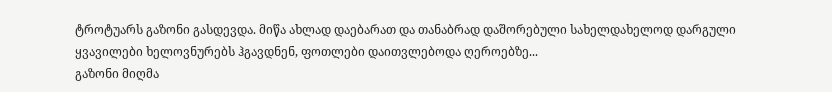ტროტუარს გაზონი გასდევდა. მიწა ახლად დაებარათ და თანაბრად დაშორებული სახელდახელოდ დარგული ყვავილები ხელოვნურებს ჰგავდნენ, ფოთლები დაითვლებოდა ღეროებზე...
გაზონი მიღმა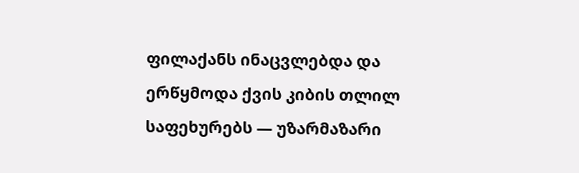ფილაქანს ინაცვლებდა და ერწყმოდა ქვის კიბის თლილ საფეხურებს — უზარმაზარი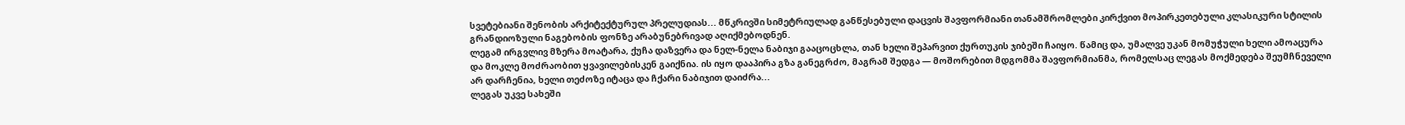სვეტებიანი შენობის არქიტექტურულ პრელუდიას... მწკრივში სიმეტრიულად განწესებული დაცვის შავფორმიანი თანამშრომლები კირქვით მოპირკეთებული კლასიკური სტილის გრანდიოზული ნაგებობის ფონზე არაბუნებრივად აღიქმებოდნენ.
ლეგამ ირგვლივ მზერა მოატარა, ქუჩა დაზვერა და ნელ-ნელა ნაბიჯი გააცოცხლა, თან ხელი შეპარვით ქურთუკის ჯიბეში ჩაიყო. წამიც და, უმალვე უკან მომუჭული ხელი ამოაცურა და მოკლე მოძრაობით ყვავილებისკენ გაიქნია. ის იყო დააპირა გზა განეგრძო, მაგრამ შედგა — მოშორებით მდგომმა შავფორმიანმა, რომელსაც ლეგას მოქმედება შეუმჩნეველი არ დარჩენია, ხელი თეძოზე იტაცა და ჩქარი ნაბიჯით დაიძრა...
ლეგას უკვე სახეში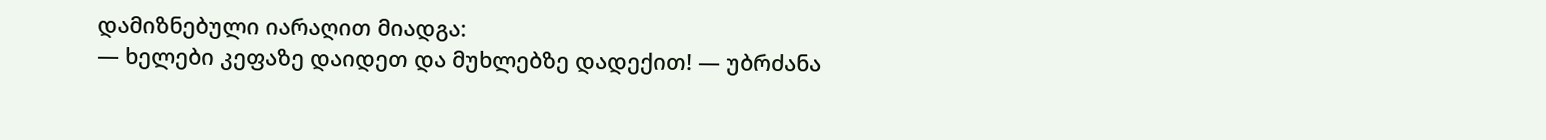დამიზნებული იარაღით მიადგა:
— ხელები კეფაზე დაიდეთ და მუხლებზე დადექით! — უბრძანა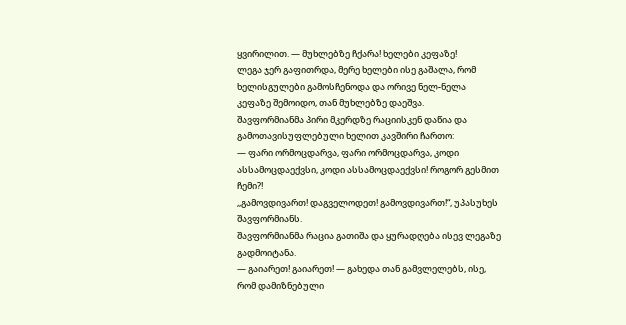ყვირილით. — მუხლებზე ჩქარა! ხელები კეფაზე!
ლეგა ჯერ გაფითრდა, მერე ხელები ისე გაშალა, რომ ხელისგულები გამოსჩენოდა და ორივე ნელ-ნელა კეფაზე შემოიდო, თან მუხლებზე დაეშვა.
შავფორმიანმა პირი მკერდზე რაციისკენ დაწია და გამოთავისუფლებული ხელით კავშირი ჩართო:
— ფარი ორმოცდარვა, ფარი ორმოცდარვა, კოდი ასსამოცდაექვსი, კოდი ასსამოცდაექვსი! როგორ გესმით ჩემი?!
,,გამოვდივართ! დაგველოდეთ! გამოვდივართ!“, უპასუხეს შავფორმიანს.
შავფორმიანმა რაცია გათიშა და ყურადღება ისევ ლეგაზე გადმოიტანა.
— გაიარეთ! გაიარეთ! — გახედა თან გამვლელებს, ისე, რომ დამიზნებული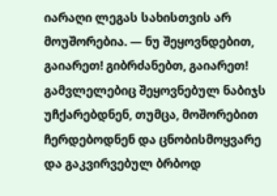იარაღი ლეგას სახისთვის არ მოუშორებია. — ნუ შეყოვნდებით, გაიარეთ! გიბრძანებთ, გაიარეთ!
გამვლელებიც შეყოვნებულ ნაბიჯს უჩქარებდნენ, თუმცა, მოშორებით ჩერდებოდნენ და ცნობისმოყვარე და გაკვირვებულ ბრბოდ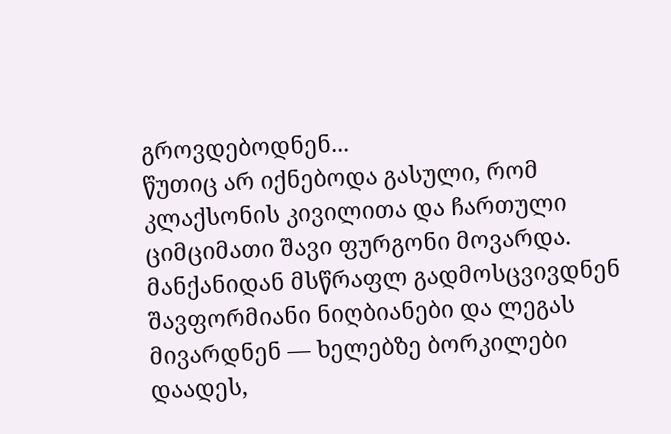გროვდებოდნენ...
წუთიც არ იქნებოდა გასული, რომ კლაქსონის კივილითა და ჩართული ციმციმათი შავი ფურგონი მოვარდა. მანქანიდან მსწრაფლ გადმოსცვივდნენ შავფორმიანი ნიღბიანები და ლეგას მივარდნენ — ხელებზე ბორკილები დაადეს,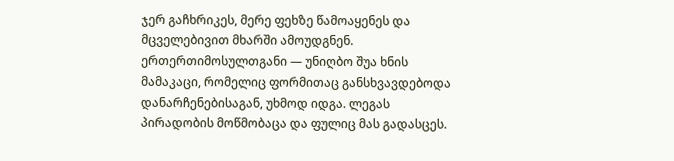ჯერ გაჩხრიკეს, მერე ფეხზე წამოაყენეს და მცველებივით მხარში ამოუდგნენ. ერთერთიმოსულთგანი — უნიღბო შუა ხნის მამაკაცი, რომელიც ფორმითაც განსხვავდებოდა დანარჩენებისაგან, უხმოდ იდგა. ლეგას პირადობის მოწმობაცა და ფულიც მას გადასცეს.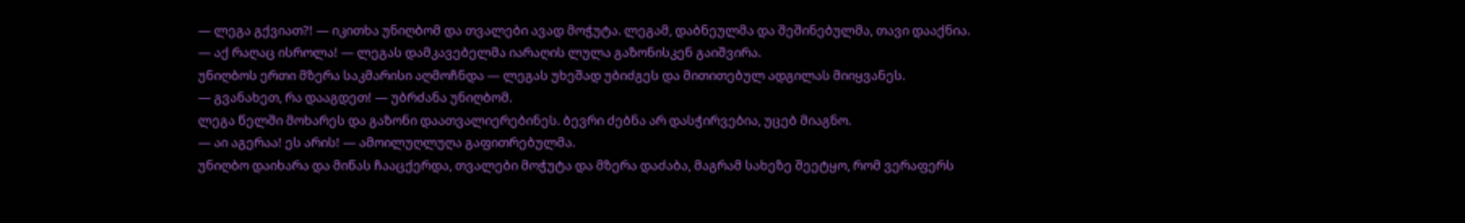— ლეგა გქვიათ?! — იკითხა უნიღბომ და თვალები ავად მოჭუტა. ლეგამ, დაბნეულმა და შეშინებულმა, თავი დააქნია.
— აქ რაღაც ისროლა! — ლეგას დამკავებელმა იარაღის ლულა გაზონისკენ გაიშვირა.
უნიღბოს ერთი მზერა საკმარისი აღმოჩნდა — ლეგას უხეშად უბიძგეს და მითითებულ ადგილას მიიყვანეს.
— გვანახეთ, რა დააგდეთ! — უბრძანა უნიღბომ.
ლეგა წელში მოხარეს და გაზონი დაათვალიერებინეს. ბევრი ძებნა არ დასჭირვებია, უცებ მიაგნო.
— აი აგერაა! ეს არის! — ამოილუღლუღა გაფითრებულმა.
უნიღბო დაიხარა და მიწას ჩააცქერდა, თვალები მოჭუტა და მზერა დაძაბა, მაგრამ სახეზე შეეტყო, რომ ვერაფერს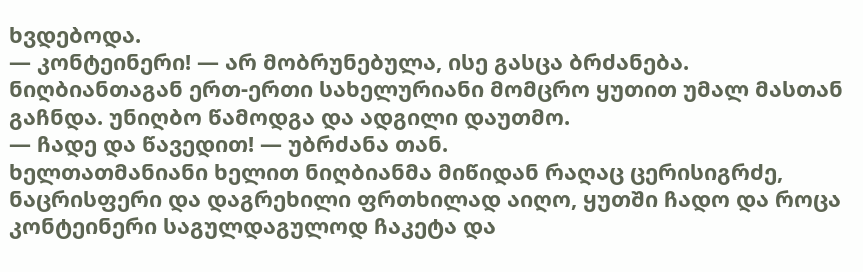ხვდებოდა.
— კონტეინერი! — არ მობრუნებულა, ისე გასცა ბრძანება.
ნიღბიანთაგან ერთ-ერთი სახელურიანი მომცრო ყუთით უმალ მასთან გაჩნდა. უნიღბო წამოდგა და ადგილი დაუთმო.
— ჩადე და წავედით! — უბრძანა თან.
ხელთათმანიანი ხელით ნიღბიანმა მიწიდან რაღაც ცერისიგრძე, ნაცრისფერი და დაგრეხილი ფრთხილად აიღო, ყუთში ჩადო და როცა კონტეინერი საგულდაგულოდ ჩაკეტა და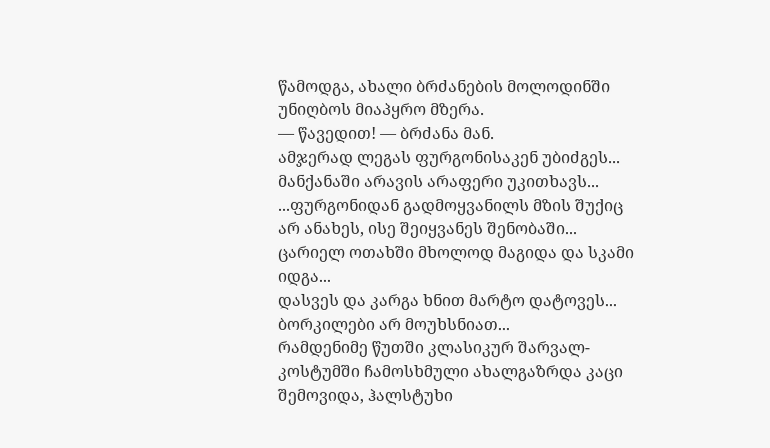წამოდგა, ახალი ბრძანების მოლოდინში უნიღბოს მიაპყრო მზერა.
— წავედით! — ბრძანა მან.
ამჯერად ლეგას ფურგონისაკენ უბიძგეს...
მანქანაში არავის არაფერი უკითხავს...
...ფურგონიდან გადმოყვანილს მზის შუქიც არ ანახეს, ისე შეიყვანეს შენობაში... ცარიელ ოთახში მხოლოდ მაგიდა და სკამი იდგა...
დასვეს და კარგა ხნით მარტო დატოვეს... ბორკილები არ მოუხსნიათ...
რამდენიმე წუთში კლასიკურ შარვალ-კოსტუმში ჩამოსხმული ახალგაზრდა კაცი შემოვიდა, ჰალსტუხი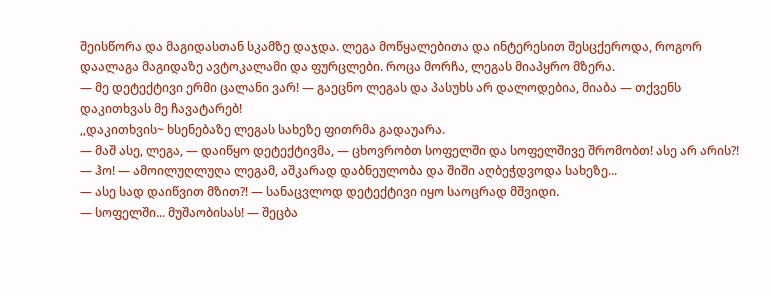შეისწორა და მაგიდასთან სკამზე დაჯდა. ლეგა მოწყალებითა და ინტერესით შესცქეროდა, როგორ დაალაგა მაგიდაზე ავტოკალამი და ფურცლები. როცა მორჩა, ლეგას მიაპყრო მზერა.
— მე დეტექტივი ერმი ცალანი ვარ! — გაეცნო ლეგას და პასუხს არ დალოდებია, მიაბა — თქვენს დაკითხვას მე ჩავატარებ!
,,დაკითხვის~ ხსენებაზე ლეგას სახეზე ფითრმა გადაუარა.
— მაშ ასე, ლეგა, — დაიწყო დეტექტივმა, — ცხოვრობთ სოფელში და სოფელშივე შრომობთ! ასე არ არის?!
— ჰო! — ამოილუღლუღა ლეგამ, აშკარად დაბნეულობა და შიში აღბეჭდვოდა სახეზე...
— ასე სად დაიწვით მზით?! — სანაცვლოდ დეტექტივი იყო საოცრად მშვიდი.
— სოფელში... მუშაობისას! — შეცბა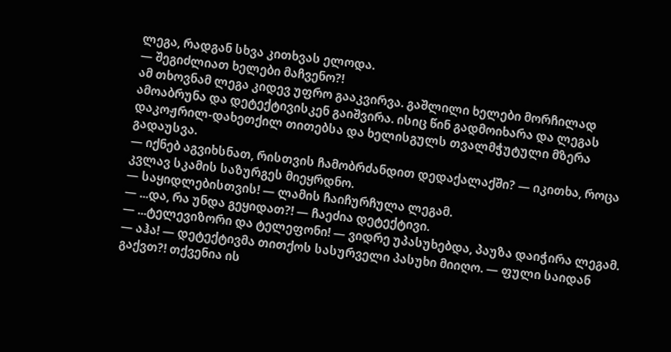ლეგა, რადგან სხვა კითხვას ელოდა.
— შეგიძლიათ ხელები მაჩვენო?!
ამ თხოვნამ ლეგა კიდევ უფრო გააკვირვა. გაშლილი ხელები მორჩილად ამოაბრუნა და დეტექტივისკენ გაიშვირა. ისიც წინ გადმოიხარა და ლეგას დაკოჟრილ-დახეთქილ თითებსა და ხელისგულს თვალმჭუტული მზერა გადაუსვა.
— იქნებ აგვიხსნათ, რისთვის ჩამობრძანდით დედაქალაქში? — იკითხა, როცა კვლავ სკამის საზურგეს მიეყრდნო.
— საყიდლებისთვის! — ლამის ჩაიჩურჩულა ლეგამ.
— ...და, რა უნდა გეყიდათ?! — ჩაეძია დეტექტივი.
— ...ტელევიზორი და ტელეფონი! — ვიდრე უპასუხებდა, პაუზა დაიჭირა ლეგამ.
— აჰა! — დეტექტივმა თითქოს სასურველი პასუხი მიიღო. — ფული საიდან გაქვთ?! თქვენია ის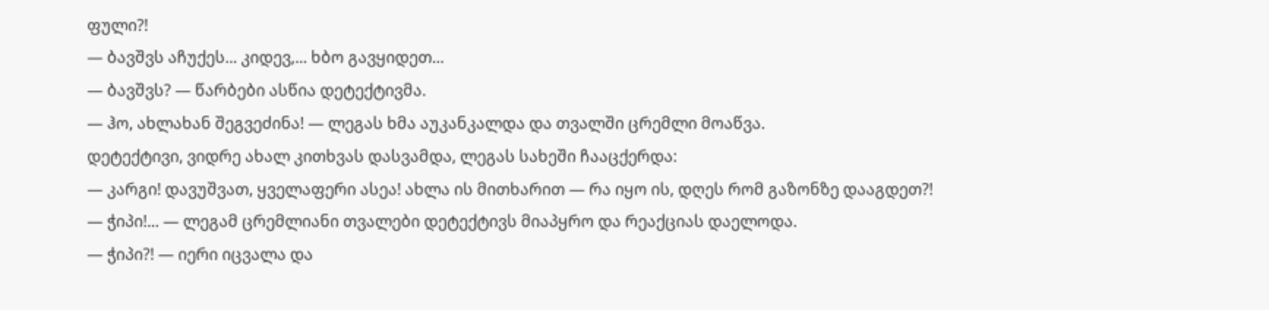ფული?!
— ბავშვს აჩუქეს... კიდევ,... ხბო გავყიდეთ...
— ბავშვს? — წარბები ასწია დეტექტივმა.
— ჰო, ახლახან შეგვეძინა! — ლეგას ხმა აუკანკალდა და თვალში ცრემლი მოაწვა.
დეტექტივი, ვიდრე ახალ კითხვას დასვამდა, ლეგას სახეში ჩააცქერდა:
— კარგი! დავუშვათ, ყველაფერი ასეა! ახლა ის მითხარით — რა იყო ის, დღეს რომ გაზონზე დააგდეთ?!
— ჭიპი!... — ლეგამ ცრემლიანი თვალები დეტექტივს მიაპყრო და რეაქციას დაელოდა.
— ჭიპი?! — იერი იცვალა და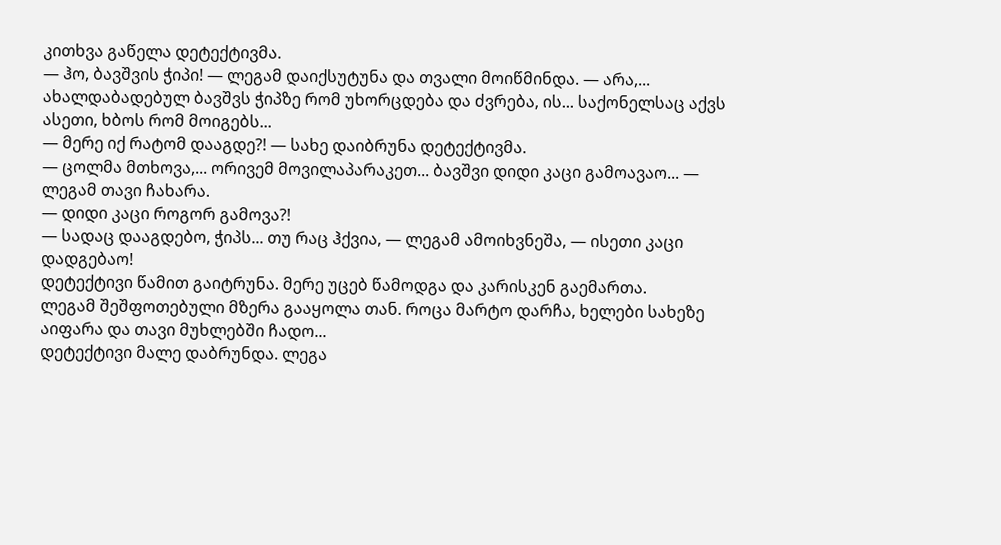კითხვა გაწელა დეტექტივმა.
— ჰო, ბავშვის ჭიპი! — ლეგამ დაიქსუტუნა და თვალი მოიწმინდა. — არა,... ახალდაბადებულ ბავშვს ჭიპზე რომ უხორცდება და ძვრება, ის... საქონელსაც აქვს ასეთი, ხბოს რომ მოიგებს...
— მერე იქ რატომ დააგდე?! — სახე დაიბრუნა დეტექტივმა.
— ცოლმა მთხოვა,... ორივემ მოვილაპარაკეთ... ბავშვი დიდი კაცი გამოავაო... — ლეგამ თავი ჩახარა.
— დიდი კაცი როგორ გამოვა?!
— სადაც დააგდებო, ჭიპს... თუ რაც ჰქვია, — ლეგამ ამოიხვნეშა, — ისეთი კაცი დადგებაო!
დეტექტივი წამით გაიტრუნა. მერე უცებ წამოდგა და კარისკენ გაემართა.
ლეგამ შეშფოთებული მზერა გააყოლა თან. როცა მარტო დარჩა, ხელები სახეზე აიფარა და თავი მუხლებში ჩადო...
დეტექტივი მალე დაბრუნდა. ლეგა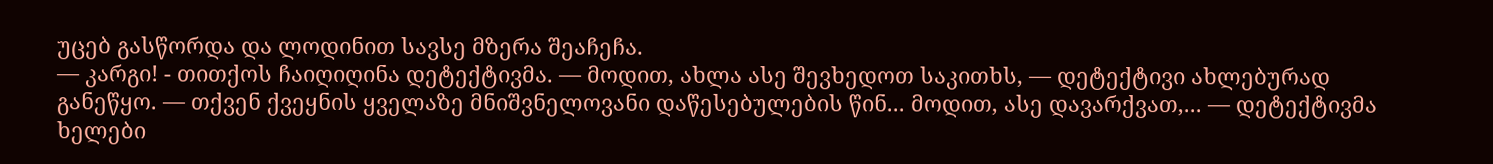უცებ გასწორდა და ლოდინით სავსე მზერა შეაჩეჩა.
— კარგი! - თითქოს ჩაიღიღინა დეტექტივმა. — მოდით, ახლა ასე შევხედოთ საკითხს, — დეტექტივი ახლებურად განეწყო. — თქვენ ქვეყნის ყველაზე მნიშვნელოვანი დაწესებულების წინ... მოდით, ასე დავარქვათ,... — დეტექტივმა ხელები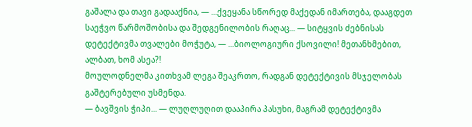გაშალა და თავი გადააქნია, — ...ქვეყანა სწორედ მაქედან იმართება, დააგდეთ საეჭვო წარმოშობისა და შედგენილობის რაღაც... — სიტყვის ძებნისას დეტექტივმა თვალები მოჭუტა, — ...ბიოლოგიური ქსოვილი! მეთანხმებით, ალბათ, ხომ ასეა?!
მოულოდნელმა კითხვამ ლეგა შეაკრთო, რადგან დეტექტივის მსჯელობას გაშტერებული უსმენდა.
— ბავშვის ჭიპი... — ლუღლუღით დააპირა პასუხი, მაგრამ დეტექტივმა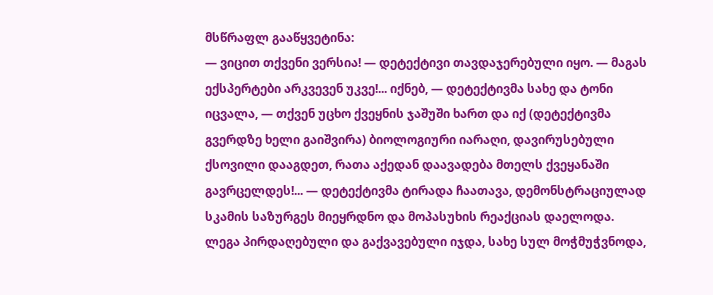მსწრაფლ გააწყვეტინა:
— ვიცით თქვენი ვერსია! — დეტექტივი თავდაჯერებული იყო. — მაგას ექსპერტები არკვევენ უკვე!... იქნებ, — დეტექტივმა სახე და ტონი იცვალა, — თქვენ უცხო ქვეყნის ჯაშუში ხართ და იქ (დეტექტივმა გვერდზე ხელი გაიშვირა) ბიოლოგიური იარაღი, დავირუსებული ქსოვილი დააგდეთ, რათა აქედან დაავადება მთელს ქვეყანაში გავრცელდეს!... — დეტექტივმა ტირადა ჩაათავა, დემონსტრაციულად სკამის საზურგეს მიეყრდნო და მოპასუხის რეაქციას დაელოდა.
ლეგა პირდაღებული და გაქვავებული იჯდა, სახე სულ მოჭმუჭვნოდა,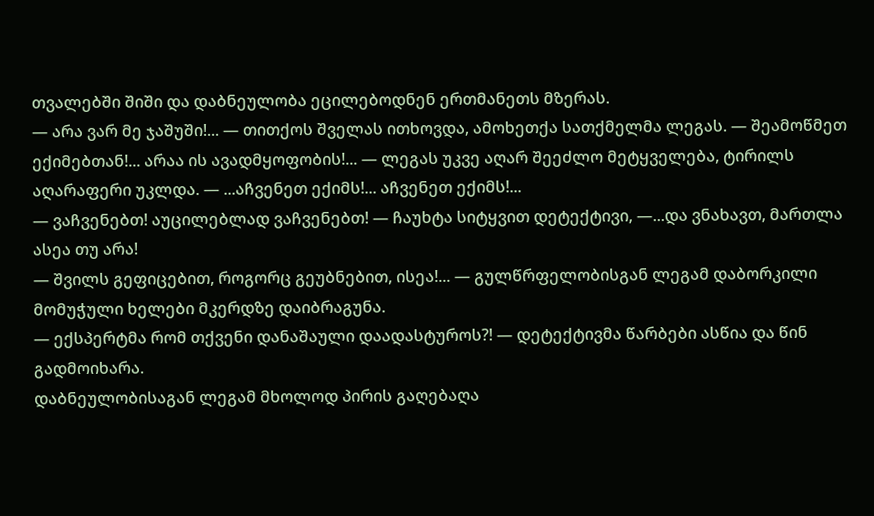თვალებში შიში და დაბნეულობა ეცილებოდნენ ერთმანეთს მზერას.
— არა ვარ მე ჯაშუში!... — თითქოს შველას ითხოვდა, ამოხეთქა სათქმელმა ლეგას. — შეამოწმეთ ექიმებთან!... არაა ის ავადმყოფობის!... — ლეგას უკვე აღარ შეეძლო მეტყველება, ტირილს აღარაფერი უკლდა. — ...აჩვენეთ ექიმს!... აჩვენეთ ექიმს!...
— ვაჩვენებთ! აუცილებლად ვაჩვენებთ! — ჩაუხტა სიტყვით დეტექტივი, —...და ვნახავთ, მართლა ასეა თუ არა!
— შვილს გეფიცებით, როგორც გეუბნებით, ისეა!... — გულწრფელობისგან ლეგამ დაბორკილი მომუჭული ხელები მკერდზე დაიბრაგუნა.
— ექსპერტმა რომ თქვენი დანაშაული დაადასტუროს?! — დეტექტივმა წარბები ასწია და წინ გადმოიხარა.
დაბნეულობისაგან ლეგამ მხოლოდ პირის გაღებაღა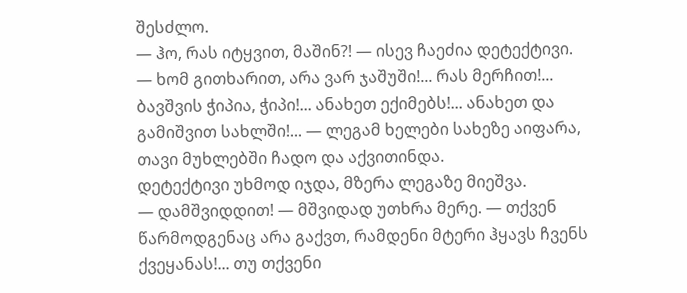შესძლო.
— ჰო, რას იტყვით, მაშინ?! — ისევ ჩაეძია დეტექტივი.
— ხომ გითხარით, არა ვარ ჯაშუში!... რას მერჩით!... ბავშვის ჭიპია, ჭიპი!... ანახეთ ექიმებს!... ანახეთ და გამიშვით სახლში!... — ლეგამ ხელები სახეზე აიფარა, თავი მუხლებში ჩადო და აქვითინდა.
დეტექტივი უხმოდ იჯდა, მზერა ლეგაზე მიეშვა.
— დამშვიდდით! — მშვიდად უთხრა მერე. — თქვენ წარმოდგენაც არა გაქვთ, რამდენი მტერი ჰყავს ჩვენს ქვეყანას!... თუ თქვენი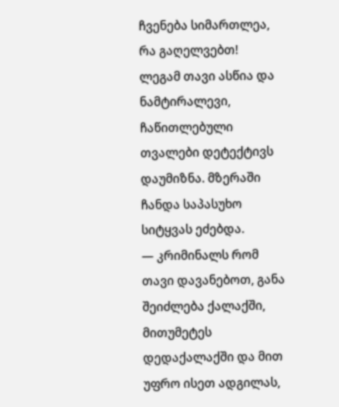ჩვენება სიმართლეა, რა გაღელვებთ!
ლეგამ თავი ასწია და ნამტირალევი, ჩაწითლებული თვალები დეტექტივს დაუმიზნა. მზერაში ჩანდა საპასუხო სიტყვას ეძებდა.
— კრიმინალს რომ თავი დავანებოთ, განა შეიძლება ქალაქში, მითუმეტეს დედაქალაქში და მით უფრო ისეთ ადგილას,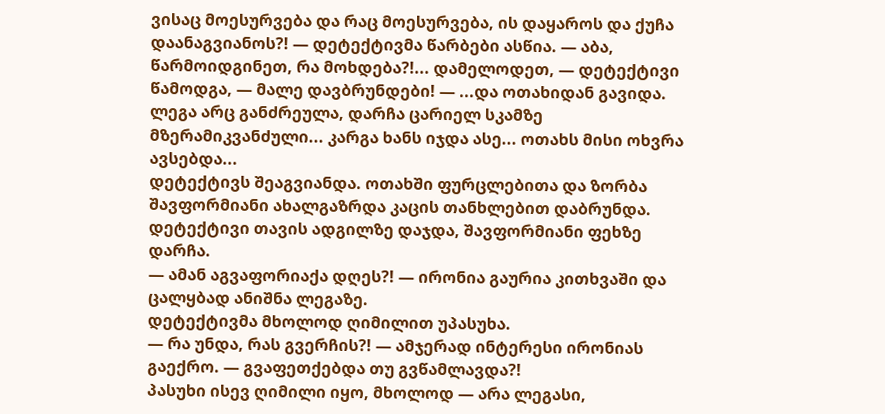ვისაც მოესურვება და რაც მოესურვება, ის დაყაროს და ქუჩა დაანაგვიანოს?! — დეტექტივმა წარბები ასწია. — აბა, წარმოიდგინეთ, რა მოხდება?!... დამელოდეთ, — დეტექტივი წამოდგა, — მალე დავბრუნდები! — ...და ოთახიდან გავიდა.
ლეგა არც განძრეულა, დარჩა ცარიელ სკამზე მზერამიკვანძული... კარგა ხანს იჯდა ასე... ოთახს მისი ოხვრა ავსებდა...
დეტექტივს შეაგვიანდა. ოთახში ფურცლებითა და ზორბა შავფორმიანი ახალგაზრდა კაცის თანხლებით დაბრუნდა.
დეტექტივი თავის ადგილზე დაჯდა, შავფორმიანი ფეხზე დარჩა.
— ამან აგვაფორიაქა დღეს?! — ირონია გაურია კითხვაში და ცალყბად ანიშნა ლეგაზე.
დეტექტივმა მხოლოდ ღიმილით უპასუხა.
— რა უნდა, რას გვერჩის?! — ამჯერად ინტერესი ირონიას გაექრო. — გვაფეთქებდა თუ გვწამლავდა?!
პასუხი ისევ ღიმილი იყო, მხოლოდ — არა ლეგასი,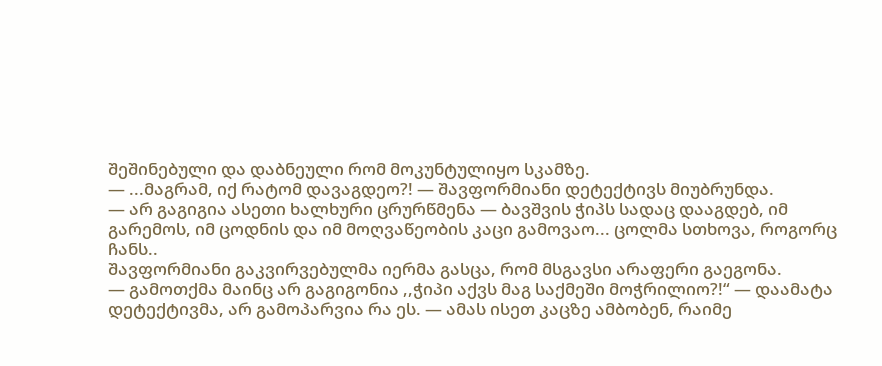შეშინებული და დაბნეული რომ მოკუნტულიყო სკამზე.
— ...მაგრამ, იქ რატომ დავაგდეო?! — შავფორმიანი დეტექტივს მიუბრუნდა.
— არ გაგიგია ასეთი ხალხური ცრურწმენა — ბავშვის ჭიპს სადაც დააგდებ, იმ გარემოს, იმ ცოდნის და იმ მოღვაწეობის კაცი გამოვაო... ცოლმა სთხოვა, როგორც ჩანს..
შავფორმიანი გაკვირვებულმა იერმა გასცა, რომ მსგავსი არაფერი გაეგონა.
— გამოთქმა მაინც არ გაგიგონია ,,ჭიპი აქვს მაგ საქმეში მოჭრილიო?!“ — დაამატა დეტექტივმა, არ გამოპარვია რა ეს. — ამას ისეთ კაცზე ამბობენ, რაიმე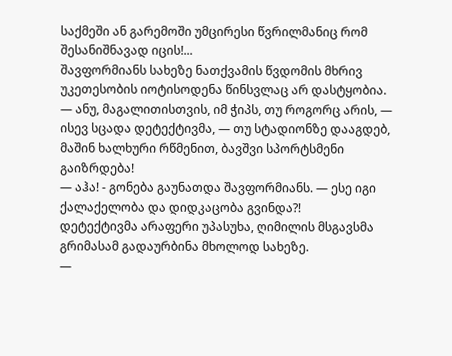საქმეში ან გარემოში უმცირესი წვრილმანიც რომ შესანიშნავად იცის!...
შავფორმიანს სახეზე ნათქვამის წვდომის მხრივ უკეთესობის იოტისოდენა წინსვლაც არ დასტყობია.
— ანუ, მაგალითისთვის, იმ ჭიპს, თუ როგორც არის, — ისევ სცადა დეტექტივმა, — თუ სტადიონზე დააგდებ, მაშინ ხალხური რწმენით, ბავშვი სპორტსმენი გაიზრდება!
— აჰა! - გონება გაუნათდა შავფორმიანს. — ესე იგი ქალაქელობა და დიდკაცობა გვინდა?!
დეტექტივმა არაფერი უპასუხა, ღიმილის მსგავსმა გრიმასამ გადაურბინა მხოლოდ სახეზე.
—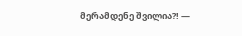მერამდენე შვილია?! —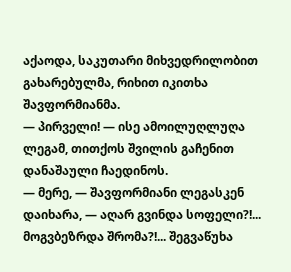აქაოდა, საკუთარი მიხვედრილობით გახარებულმა, რიხით იკითხა შავფორმიანმა.
— პირველი! — ისე ამოილუღლუღა ლეგამ, თითქოს შვილის გაჩენით დანაშაული ჩაედინოს.
— მერე, — შავფორმიანი ლეგასკენ დაიხარა, — აღარ გვინდა სოფელი?!... მოგვბეზრდა შრომა?!... შეგვაწუხა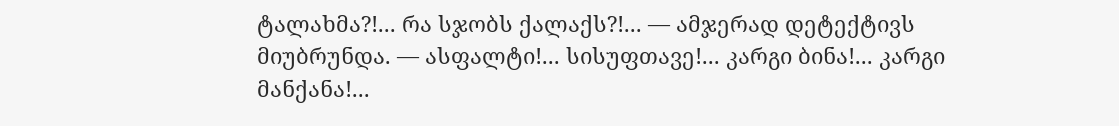ტალახმა?!... რა სჯობს ქალაქს?!... — ამჯერად დეტექტივს მიუბრუნდა. — ასფალტი!... სისუფთავე!... კარგი ბინა!... კარგი მანქანა!...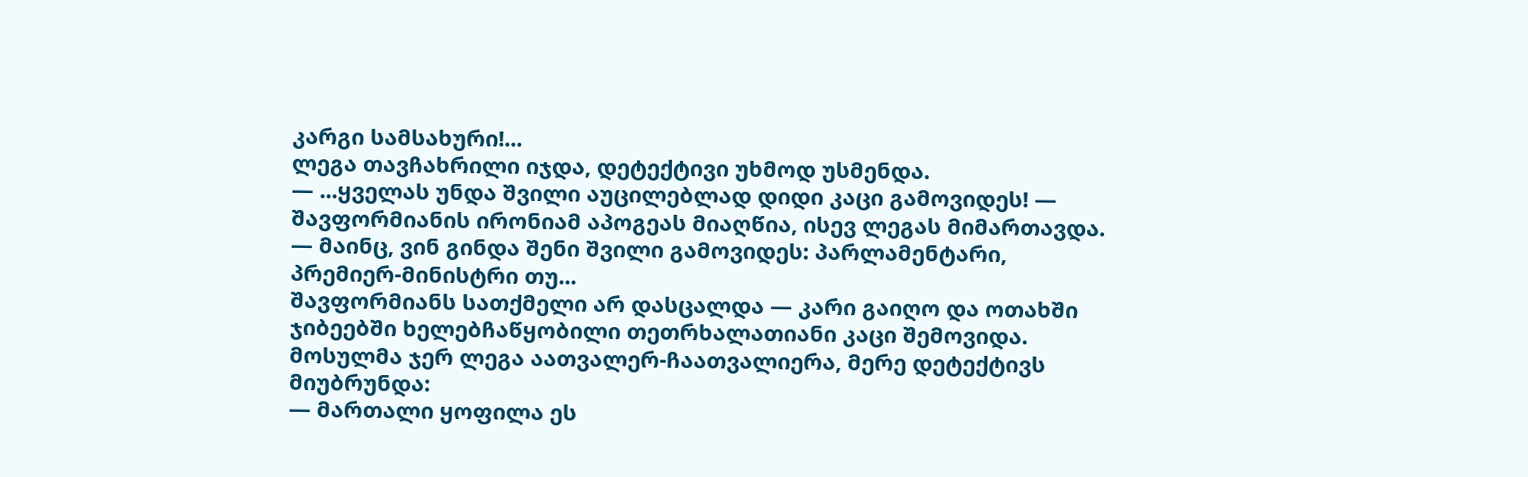კარგი სამსახური!...
ლეგა თავჩახრილი იჯდა, დეტექტივი უხმოდ უსმენდა.
— ...ყველას უნდა შვილი აუცილებლად დიდი კაცი გამოვიდეს! — შავფორმიანის ირონიამ აპოგეას მიაღწია, ისევ ლეგას მიმართავდა. — მაინც, ვინ გინდა შენი შვილი გამოვიდეს: პარლამენტარი, პრემიერ-მინისტრი თუ...
შავფორმიანს სათქმელი არ დასცალდა — კარი გაიღო და ოთახში ჯიბეებში ხელებჩაწყობილი თეთრხალათიანი კაცი შემოვიდა. მოსულმა ჯერ ლეგა აათვალერ-ჩაათვალიერა, მერე დეტექტივს მიუბრუნდა:
— მართალი ყოფილა ეს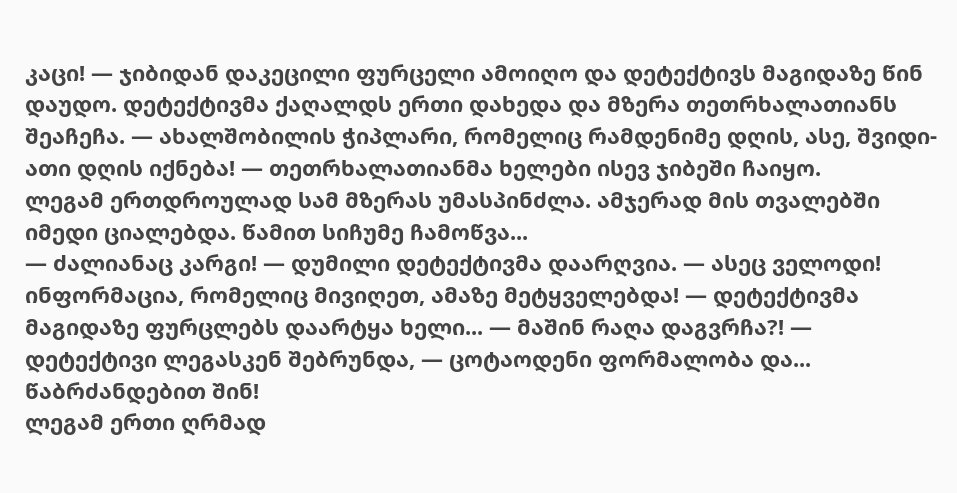კაცი! — ჯიბიდან დაკეცილი ფურცელი ამოიღო და დეტექტივს მაგიდაზე წინ დაუდო. დეტექტივმა ქაღალდს ერთი დახედა და მზერა თეთრხალათიანს შეაჩეჩა. — ახალშობილის ჭიპლარი, რომელიც რამდენიმე დღის, ასე, შვიდი-ათი დღის იქნება! — თეთრხალათიანმა ხელები ისევ ჯიბეში ჩაიყო.
ლეგამ ერთდროულად სამ მზერას უმასპინძლა. ამჯერად მის თვალებში იმედი ციალებდა. წამით სიჩუმე ჩამოწვა...
— ძალიანაც კარგი! — დუმილი დეტექტივმა დაარღვია. — ასეც ველოდი! ინფორმაცია, რომელიც მივიღეთ, ამაზე მეტყველებდა! — დეტექტივმა მაგიდაზე ფურცლებს დაარტყა ხელი... — მაშინ რაღა დაგვრჩა?! — დეტექტივი ლეგასკენ შებრუნდა, — ცოტაოდენი ფორმალობა და... წაბრძანდებით შინ!
ლეგამ ერთი ღრმად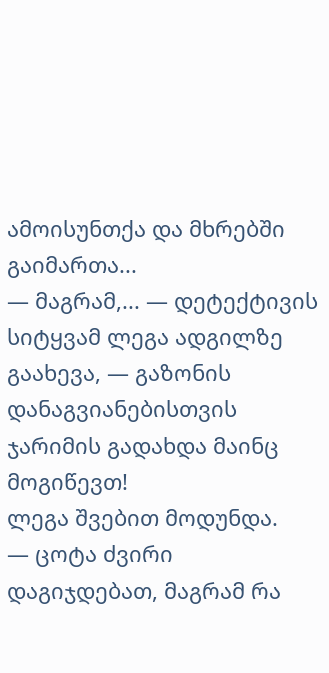ამოისუნთქა და მხრებში გაიმართა...
— მაგრამ,... — დეტექტივის სიტყვამ ლეგა ადგილზე გაახევა, — გაზონის დანაგვიანებისთვის ჯარიმის გადახდა მაინც მოგიწევთ!
ლეგა შვებით მოდუნდა.
— ცოტა ძვირი დაგიჯდებათ, მაგრამ რა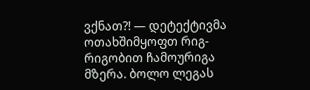ვქნათ?! — დეტექტივმა ოთახშიმყოფთ რიგ-რიგობით ჩამოურიგა მზერა. ბოლო ლეგას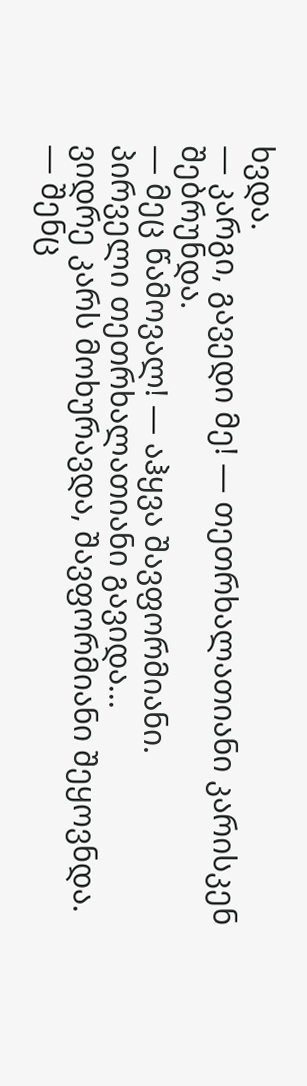ხვდა.
— კარგი, გავედი მე! — თეთრხალათიანი კარისკენ შებრუნდა.
— მეც წამოვალ! — აჰყვა შავფორმიანი.
პირველი თეთრხალათიანი გავიდა...
ვიდრე კარს მოხურავდა, შავფორმიანი შეყოვნდა.
— შენც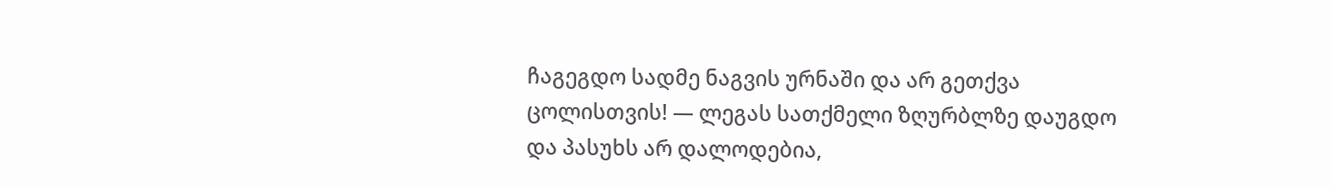ჩაგეგდო სადმე ნაგვის ურნაში და არ გეთქვა ცოლისთვის! — ლეგას სათქმელი ზღურბლზე დაუგდო და პასუხს არ დალოდებია,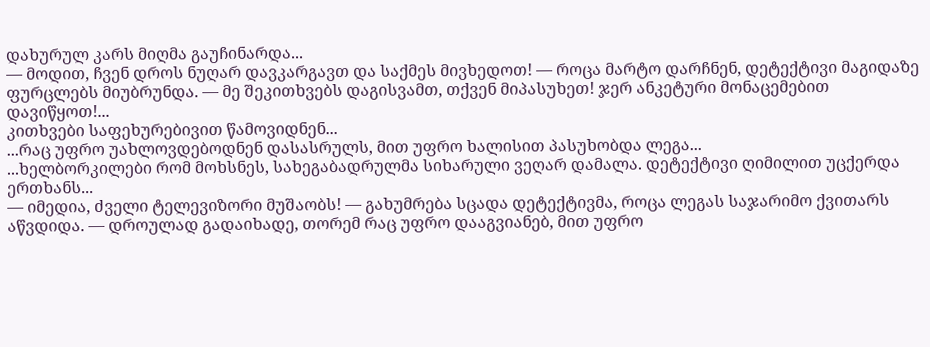დახურულ კარს მიღმა გაუჩინარდა...
— მოდით, ჩვენ დროს ნუღარ დავკარგავთ და საქმეს მივხედოთ! — როცა მარტო დარჩნენ, დეტექტივი მაგიდაზე ფურცლებს მიუბრუნდა. — მე შეკითხვებს დაგისვამთ, თქვენ მიპასუხეთ! ჯერ ანკეტური მონაცემებით დავიწყოთ!...
კითხვები საფეხურებივით წამოვიდნენ...
...რაც უფრო უახლოვდებოდნენ დასასრულს, მით უფრო ხალისით პასუხობდა ლეგა...
...ხელბორკილები რომ მოხსნეს, სახეგაბადრულმა სიხარული ვეღარ დამალა. დეტექტივი ღიმილით უცქერდა ერთხანს...
— იმედია, ძველი ტელევიზორი მუშაობს! — გახუმრება სცადა დეტექტივმა, როცა ლეგას საჯარიმო ქვითარს აწვდიდა. — დროულად გადაიხადე, თორემ რაც უფრო დააგვიანებ, მით უფრო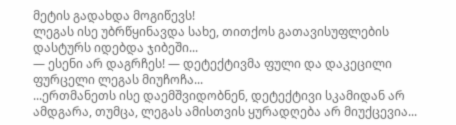მეტის გადახდა მოგიწევს!
ლეგას ისე უბრწყინავდა სახე, თითქოს გათავისუფლების დასტურს იდებდა ჯიბეში...
— ესენი არ დაგრჩეს! — დეტექტივმა ფული და დაკეცილი ფურცელი ლეგას მიუჩოჩა...
...ერთმანეთს ისე დაემშვიდობნენ, დეტექტივი სკამიდან არ ამდგარა, თუმცა, ლეგას ამისთვის ყურადღება არ მიუქცევია...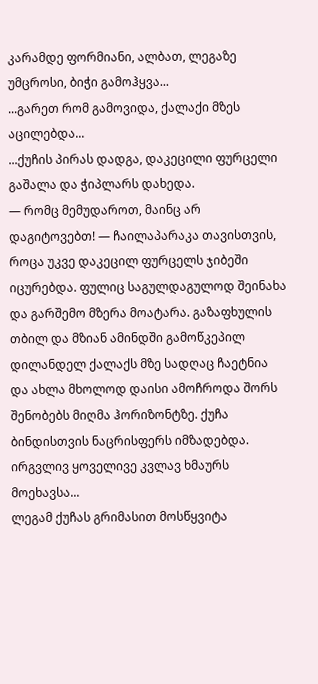კარამდე ფორმიანი, ალბათ, ლეგაზე უმცროსი, ბიჭი გამოჰყვა...
...გარეთ რომ გამოვიდა, ქალაქი მზეს აცილებდა...
...ქუჩის პირას დადგა, დაკეცილი ფურცელი გაშალა და ჭიპლარს დახედა.
— რომც მემუდაროთ, მაინც არ დაგიტოვებთ! — ჩაილაპარაკა თავისთვის, როცა უკვე დაკეცილ ფურცელს ჯიბეში იცურებდა. ფულიც საგულდაგულოდ შეინახა და გარშემო მზერა მოატარა. გაზაფხულის თბილ და მზიან ამინდში გამოწკეპილ დილანდელ ქალაქს მზე სადღაც ჩაეტნია და ახლა მხოლოდ დაისი ამოჩროდა შორს შენობებს მიღმა ჰორიზონტზე. ქუჩა ბინდისთვის ნაცრისფერს იმზადებდა. ირგვლივ ყოველივე კვლავ ხმაურს მოეხავსა...
ლეგამ ქუჩას გრიმასით მოსწყვიტა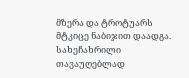მზერა და ტროტუარს მტკიცე ნაბიჯით დაადგა. სახეჩახრილი თავაუღებლად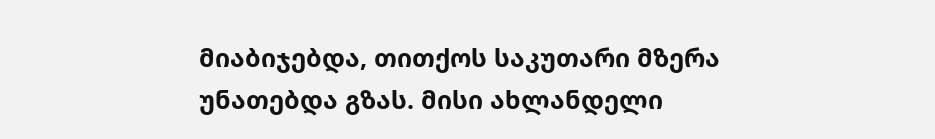მიაბიჯებდა, თითქოს საკუთარი მზერა უნათებდა გზას. მისი ახლანდელი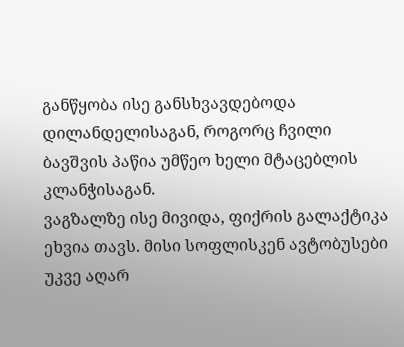განწყობა ისე განსხვავდებოდა დილანდელისაგან, როგორც ჩვილი ბავშვის პაწია უმწეო ხელი მტაცებლის კლანჭისაგან.
ვაგზალზე ისე მივიდა, ფიქრის გალაქტიკა ეხვია თავს. მისი სოფლისკენ ავტობუსები უკვე აღარ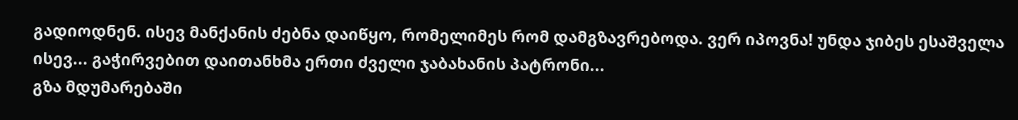გადიოდნენ. ისევ მანქანის ძებნა დაიწყო, რომელიმეს რომ დამგზავრებოდა. ვერ იპოვნა! უნდა ჯიბეს ესაშველა ისევ... გაჭირვებით დაითანხმა ერთი ძველი ჯაბახანის პატრონი...
გზა მდუმარებაში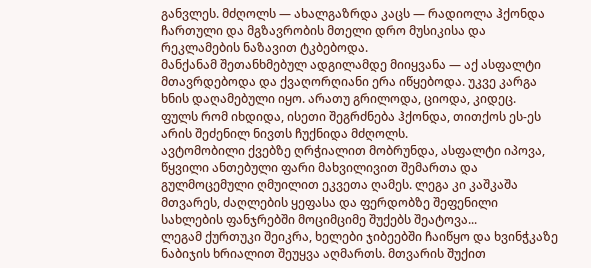განვლეს. მძღოლს — ახალგაზრდა კაცს — რადიოლა ჰქონდა ჩართული და მგზავრობის მთელი დრო მუსიკისა და რეკლამების ნაზავით ტკბებოდა.
მანქანამ შეთანხმებულ ადგილამდე მიიყვანა — აქ ასფალტი მთავრდებოდა და ქვაღორღიანი ერა იწყებოდა. უკვე კარგა ხნის დაღამებული იყო. არათუ გრილოდა, ციოდა, კიდეც.
ფულს რომ იხდიდა, ისეთი შეგრძნება ჰქონდა, თითქოს ეს-ეს არის შეძენილ ნივთს ჩუქნიდა მძღოლს.
ავტომობილი ქვებზე ღრჭიალით მობრუნდა, ასფალტი იპოვა, წყვილი ანთებული ფარი მახვილივით შემართა და გულმოცემული ღმუილით ეკვეთა ღამეს. ლეგა კი კაშკაშა მთვარეს, ძაღლების ყეფასა და ფერდობზე შეფენილი სახლების ფანჯრებში მოციმციმე შუქებს შეატოვა...
ლეგამ ქურთუკი შეიკრა, ხელები ჯიბეებში ჩაიწყო და ხვინჭკაზე ნაბიჯის ხრიალით შეუყვა აღმართს. მთვარის შუქით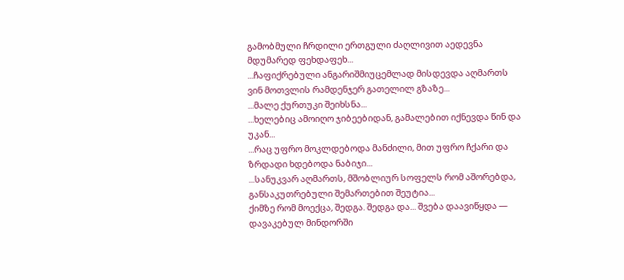გამობმული ჩრდილი ერთგული ძაღლივით აედევნა მდუმარედ ფეხდაფეხ...
...ჩაფიქრებული ანგარიშმიუცემლად მისდევდა აღმართს ვინ მოთვლის რამდენჯერ გათელილ გზაზე...
...მალე ქურთუკი შეიხსნა...
...ხელებიც ამოიღო ჯიბეებიდან, გამალებით იქნევდა წინ და უკან...
...რაც უფრო მოკლდებოდა მანძილი, მით უფრო ჩქარი და ზრდადი ხდებოდა ნაბიჯი...
...სანუკვარ აღმართს, მშობლიურ სოფელს რომ აშორებდა, განსაკუთრებული შემართებით შეუტია...
ქიმზე რომ მოექცა, შედგა. შედგა და... შვება დაავიწყდა — დავაკებულ მინდორში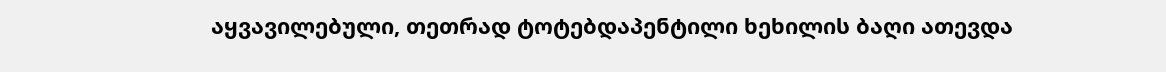აყვავილებული, თეთრად ტოტებდაპენტილი ხეხილის ბაღი ათევდა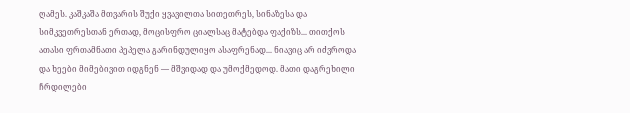ღამეს. კაშკაშა მთვარის შუქი ყვავილთა სითეთრეს, სინაზესა და სიმკვეთრესთან ერთად, მოცისფრო ციალსაც მატებდა ფაქიზს... თითქოს ათასი ფრთამნათი პეპელა გარინდულიყო ასაფრენად... ნიავიც არ იძვროდა და ხეები მიმებივით იდგნენ — მშვიდად და უმოქმედოდ. მათი დაგრეხილი ჩრდილები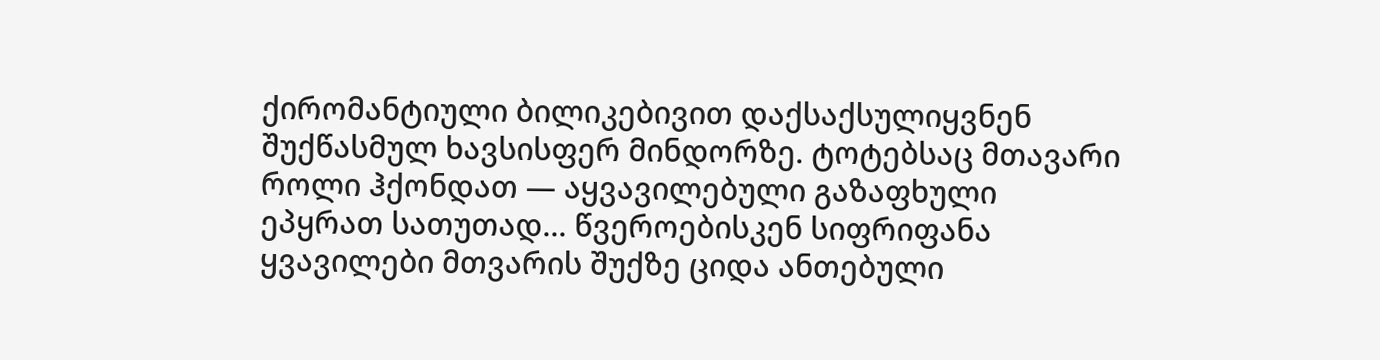ქირომანტიული ბილიკებივით დაქსაქსულიყვნენ შუქწასმულ ხავსისფერ მინდორზე. ტოტებსაც მთავარი როლი ჰქონდათ — აყვავილებული გაზაფხული ეპყრათ სათუთად... წვეროებისკენ სიფრიფანა ყვავილები მთვარის შუქზე ციდა ანთებული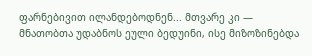ფარნებივით ილანდებოდნენ... მთვარე კი — მნათობთა უდაბნოს ეული ბედუინი, ისე მიზოზინებდა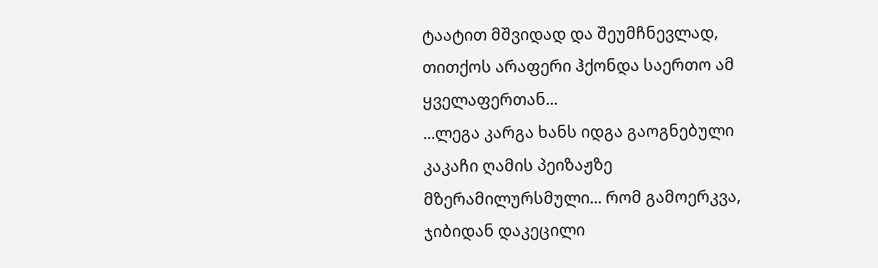ტაატით მშვიდად და შეუმჩნევლად, თითქოს არაფერი ჰქონდა საერთო ამ ყველაფერთან...
...ლეგა კარგა ხანს იდგა გაოგნებული კაკაჩი ღამის პეიზაჟზე მზერამილურსმული... რომ გამოერკვა, ჯიბიდან დაკეცილი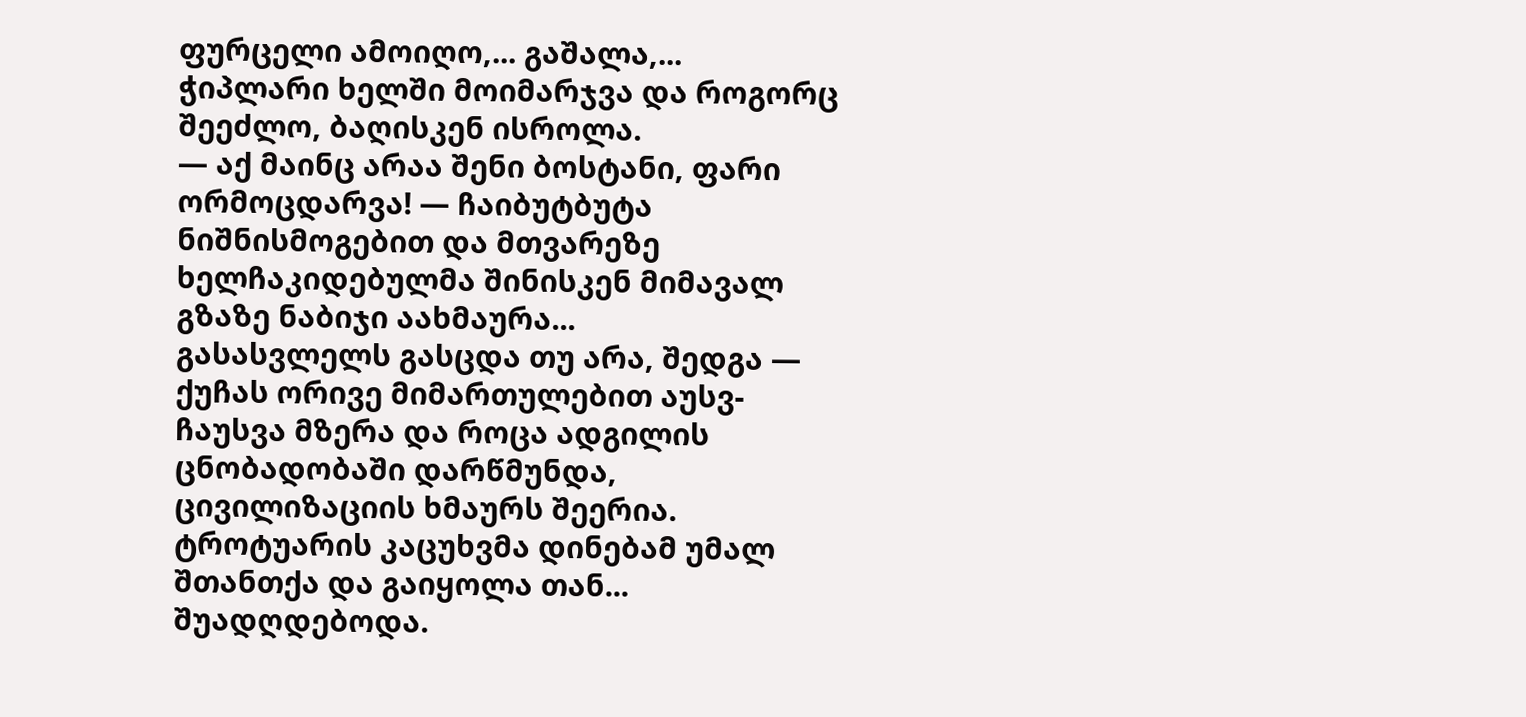ფურცელი ამოიღო,... გაშალა,... ჭიპლარი ხელში მოიმარჯვა და როგორც შეეძლო, ბაღისკენ ისროლა.
— აქ მაინც არაა შენი ბოსტანი, ფარი ორმოცდარვა! — ჩაიბუტბუტა ნიშნისმოგებით და მთვარეზე ხელჩაკიდებულმა შინისკენ მიმავალ გზაზე ნაბიჯი აახმაურა...
გასასვლელს გასცდა თუ არა, შედგა — ქუჩას ორივე მიმართულებით აუსვ-ჩაუსვა მზერა და როცა ადგილის ცნობადობაში დარწმუნდა, ცივილიზაციის ხმაურს შეერია. ტროტუარის კაცუხვმა დინებამ უმალ შთანთქა და გაიყოლა თან...
შუადღდებოდა.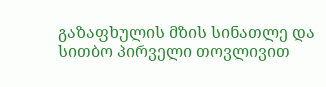გაზაფხულის მზის სინათლე და სითბო პირველი თოვლივით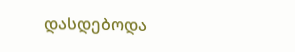დასდებოდა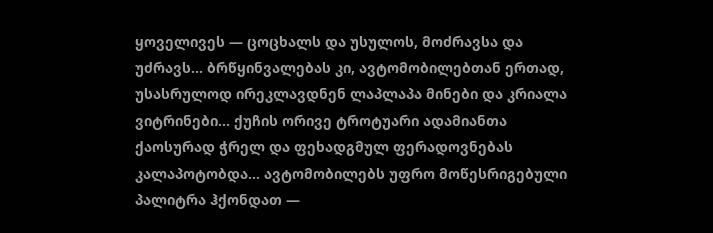ყოველივეს — ცოცხალს და უსულოს, მოძრავსა და უძრავს... ბრწყინვალებას კი, ავტომობილებთან ერთად, უსასრულოდ ირეკლავდნენ ლაპლაპა მინები და კრიალა ვიტრინები... ქუჩის ორივე ტროტუარი ადამიანთა ქაოსურად ჭრელ და ფეხადგმულ ფერადოვნებას კალაპოტობდა... ავტომობილებს უფრო მოწესრიგებული პალიტრა ჰქონდათ —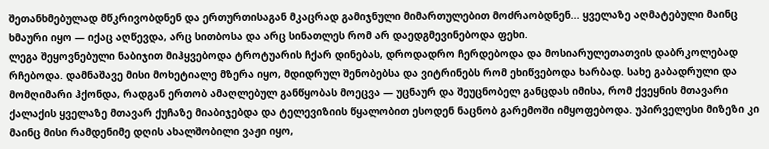შეთანხმებულად მწკრივობდნენ და ერთურთისაგან მკაცრად გამიჯნული მიმართულებით მოძრაობდნენ... ყველაზე აღმატებული მაინც ხმაური იყო — იქაც აღწევდა, არც სითბოსა და არც სინათლეს რომ არ დაედგმევინებოდა ფეხი.
ლეგა შეყოვნებული ნაბიჯით მიჰყვებოდა ტროტუარის ჩქარ დინებას, დროდადრო ჩერდებოდა და მოსიარულეთათვის დაბრკოლებად რჩებოდა. დამნაშავე მისი მოხეტიალე მზერა იყო, მდიდრულ შენობებსა და ვიტრინებს რომ ეხიწვებოდა ხარბად. სახე გაბადრული და მომღიმარი ჰქონდა, რადგან ერთობ ამაღლებულ განწყობას მოეცვა — უცნაურ და შეუცნობელ განცდას იმისა, რომ ქვეყნის მთავარი ქალაქის ყველაზე მთავარ ქუჩაზე მიაბიჯებდა და ტელევიზიის წყალობით ესოდენ ნაცნობ გარემოში იმყოფებოდა. უპირველესი მიზეზი კი მაინც მისი რამდენიმე დღის ახალშობილი ვაჟი იყო,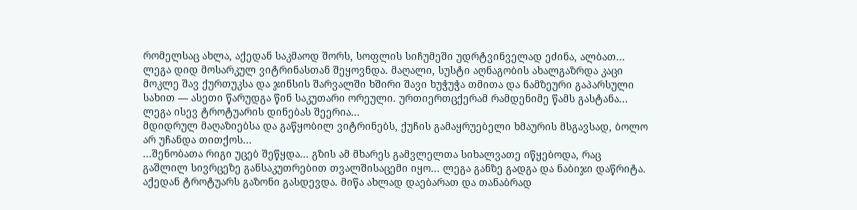რომელსაც ახლა, აქედან საკმაოდ შორს, სოფლის სიჩუმეში უდრტვინველად ეძინა, ალბათ...
ლეგა დიდ მოსარკულ ვიტრინასთან შეყოვნდა. მაღალი, სუსტი აღნაგობის ახალგაზრდა კაცი მოკლე შავ ქურთუკსა და ჯინსის შარვალში ხშირი შავი ხუჭუჭა თმითა და ნამზეური გაპარსული სახით — ასეთი წარუდგა წინ საკუთარი ორეული. ურთიერთცქერამ რამდენიმე წამს გასტანა... ლეგა ისევ ტროტუარის დინებას შეერია...
მდიდრულ მაღაზიებსა და გაწყობილ ვიტრინებს, ქუჩის გამაყრუებელი ხმაურის მსგავსად, ბოლო არ უჩანდა თითქოს...
...შენობათა რიგი უცებ შეწყდა... გზის ამ მხარეს გამვლელთა სიხალვათე იწყებოდა, რაც გაშლილ სივრცეზე განსაკუთრებით თვალშისაცემი იყო... ლეგა განზე გადგა და ნაბიჯი დაწრიტა. აქედან ტროტუარს გაზონი გასდევდა. მიწა ახლად დაებარათ და თანაბრად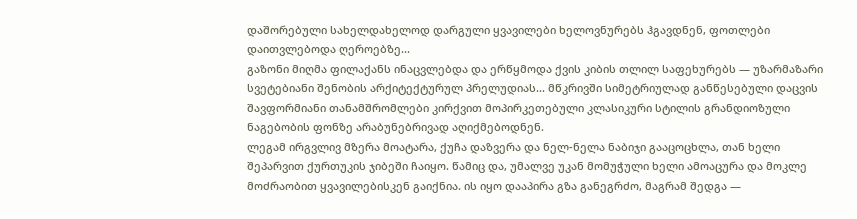დაშორებული სახელდახელოდ დარგული ყვავილები ხელოვნურებს ჰგავდნენ, ფოთლები დაითვლებოდა ღეროებზე...
გაზონი მიღმა ფილაქანს ინაცვლებდა და ერწყმოდა ქვის კიბის თლილ საფეხურებს — უზარმაზარი სვეტებიანი შენობის არქიტექტურულ პრელუდიას... მწკრივში სიმეტრიულად განწესებული დაცვის შავფორმიანი თანამშრომლები კირქვით მოპირკეთებული კლასიკური სტილის გრანდიოზული ნაგებობის ფონზე არაბუნებრივად აღიქმებოდნენ.
ლეგამ ირგვლივ მზერა მოატარა, ქუჩა დაზვერა და ნელ-ნელა ნაბიჯი გააცოცხლა, თან ხელი შეპარვით ქურთუკის ჯიბეში ჩაიყო. წამიც და, უმალვე უკან მომუჭული ხელი ამოაცურა და მოკლე მოძრაობით ყვავილებისკენ გაიქნია. ის იყო დააპირა გზა განეგრძო, მაგრამ შედგა —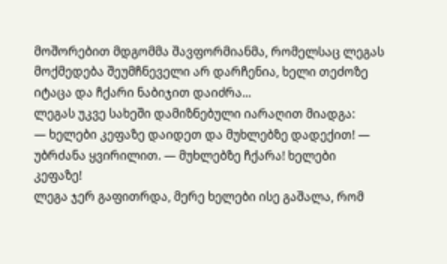მოშორებით მდგომმა შავფორმიანმა, რომელსაც ლეგას მოქმედება შეუმჩნეველი არ დარჩენია, ხელი თეძოზე იტაცა და ჩქარი ნაბიჯით დაიძრა...
ლეგას უკვე სახეში დამიზნებული იარაღით მიადგა:
— ხელები კეფაზე დაიდეთ და მუხლებზე დადექით! — უბრძანა ყვირილით. — მუხლებზე ჩქარა! ხელები კეფაზე!
ლეგა ჯერ გაფითრდა, მერე ხელები ისე გაშალა, რომ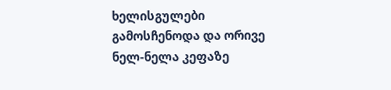ხელისგულები გამოსჩენოდა და ორივე ნელ-ნელა კეფაზე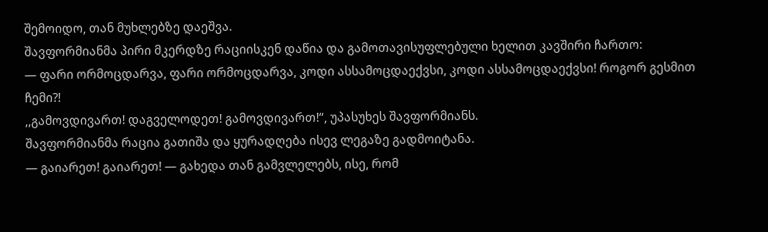შემოიდო, თან მუხლებზე დაეშვა.
შავფორმიანმა პირი მკერდზე რაციისკენ დაწია და გამოთავისუფლებული ხელით კავშირი ჩართო:
— ფარი ორმოცდარვა, ფარი ორმოცდარვა, კოდი ასსამოცდაექვსი, კოდი ასსამოცდაექვსი! როგორ გესმით ჩემი?!
,,გამოვდივართ! დაგველოდეთ! გამოვდივართ!“, უპასუხეს შავფორმიანს.
შავფორმიანმა რაცია გათიშა და ყურადღება ისევ ლეგაზე გადმოიტანა.
— გაიარეთ! გაიარეთ! — გახედა თან გამვლელებს, ისე, რომ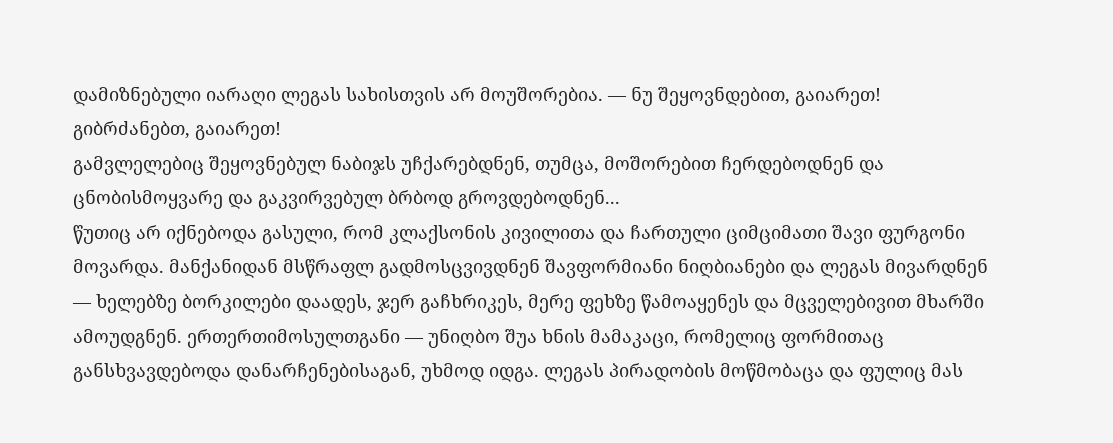დამიზნებული იარაღი ლეგას სახისთვის არ მოუშორებია. — ნუ შეყოვნდებით, გაიარეთ! გიბრძანებთ, გაიარეთ!
გამვლელებიც შეყოვნებულ ნაბიჯს უჩქარებდნენ, თუმცა, მოშორებით ჩერდებოდნენ და ცნობისმოყვარე და გაკვირვებულ ბრბოდ გროვდებოდნენ...
წუთიც არ იქნებოდა გასული, რომ კლაქსონის კივილითა და ჩართული ციმციმათი შავი ფურგონი მოვარდა. მანქანიდან მსწრაფლ გადმოსცვივდნენ შავფორმიანი ნიღბიანები და ლეგას მივარდნენ — ხელებზე ბორკილები დაადეს, ჯერ გაჩხრიკეს, მერე ფეხზე წამოაყენეს და მცველებივით მხარში ამოუდგნენ. ერთერთიმოსულთგანი — უნიღბო შუა ხნის მამაკაცი, რომელიც ფორმითაც განსხვავდებოდა დანარჩენებისაგან, უხმოდ იდგა. ლეგას პირადობის მოწმობაცა და ფულიც მას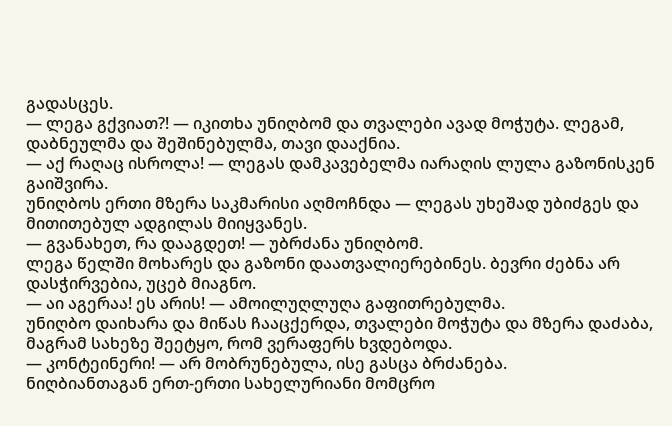გადასცეს.
— ლეგა გქვიათ?! — იკითხა უნიღბომ და თვალები ავად მოჭუტა. ლეგამ, დაბნეულმა და შეშინებულმა, თავი დააქნია.
— აქ რაღაც ისროლა! — ლეგას დამკავებელმა იარაღის ლულა გაზონისკენ გაიშვირა.
უნიღბოს ერთი მზერა საკმარისი აღმოჩნდა — ლეგას უხეშად უბიძგეს და მითითებულ ადგილას მიიყვანეს.
— გვანახეთ, რა დააგდეთ! — უბრძანა უნიღბომ.
ლეგა წელში მოხარეს და გაზონი დაათვალიერებინეს. ბევრი ძებნა არ დასჭირვებია, უცებ მიაგნო.
— აი აგერაა! ეს არის! — ამოილუღლუღა გაფითრებულმა.
უნიღბო დაიხარა და მიწას ჩააცქერდა, თვალები მოჭუტა და მზერა დაძაბა, მაგრამ სახეზე შეეტყო, რომ ვერაფერს ხვდებოდა.
— კონტეინერი! — არ მობრუნებულა, ისე გასცა ბრძანება.
ნიღბიანთაგან ერთ-ერთი სახელურიანი მომცრო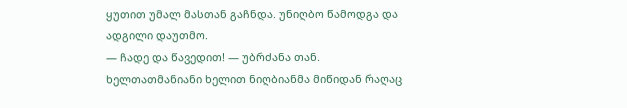ყუთით უმალ მასთან გაჩნდა. უნიღბო წამოდგა და ადგილი დაუთმო.
— ჩადე და წავედით! — უბრძანა თან.
ხელთათმანიანი ხელით ნიღბიანმა მიწიდან რაღაც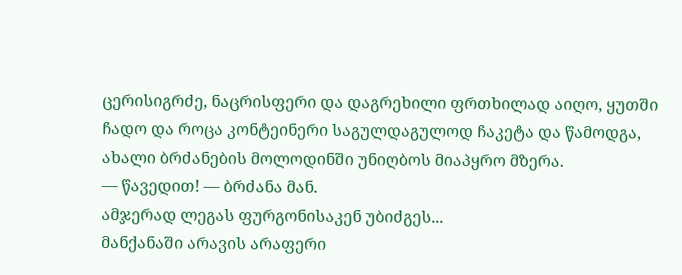ცერისიგრძე, ნაცრისფერი და დაგრეხილი ფრთხილად აიღო, ყუთში ჩადო და როცა კონტეინერი საგულდაგულოდ ჩაკეტა და წამოდგა, ახალი ბრძანების მოლოდინში უნიღბოს მიაპყრო მზერა.
— წავედით! — ბრძანა მან.
ამჯერად ლეგას ფურგონისაკენ უბიძგეს...
მანქანაში არავის არაფერი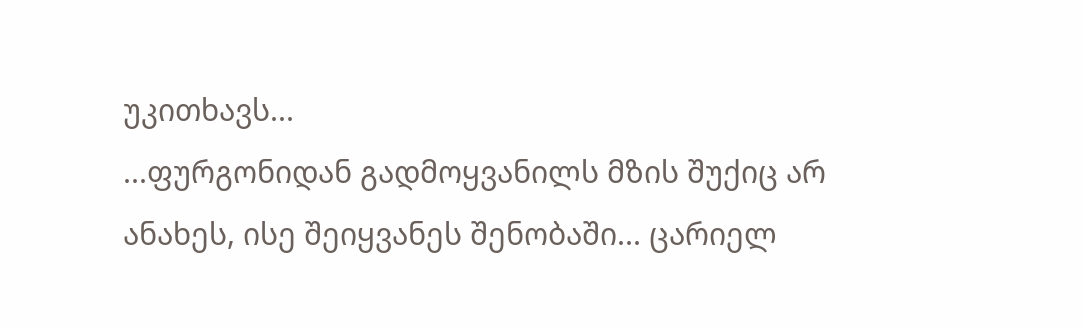უკითხავს...
...ფურგონიდან გადმოყვანილს მზის შუქიც არ ანახეს, ისე შეიყვანეს შენობაში... ცარიელ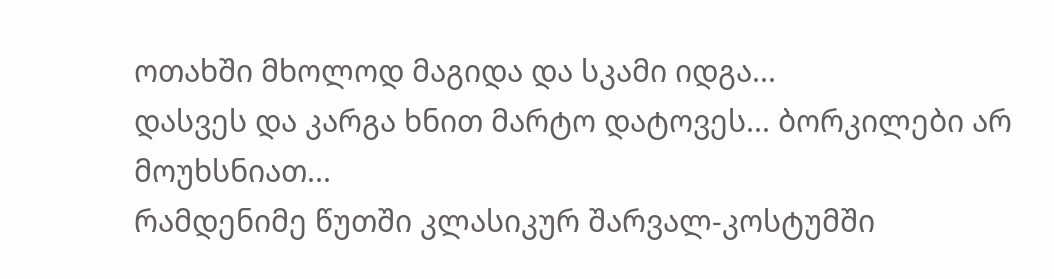ოთახში მხოლოდ მაგიდა და სკამი იდგა...
დასვეს და კარგა ხნით მარტო დატოვეს... ბორკილები არ მოუხსნიათ...
რამდენიმე წუთში კლასიკურ შარვალ-კოსტუმში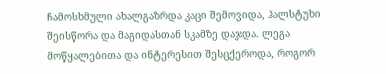ჩამოსხმული ახალგაზრდა კაცი შემოვიდა, ჰალსტუხი შეისწორა და მაგიდასთან სკამზე დაჯდა. ლეგა მოწყალებითა და ინტერესით შესცქეროდა, როგორ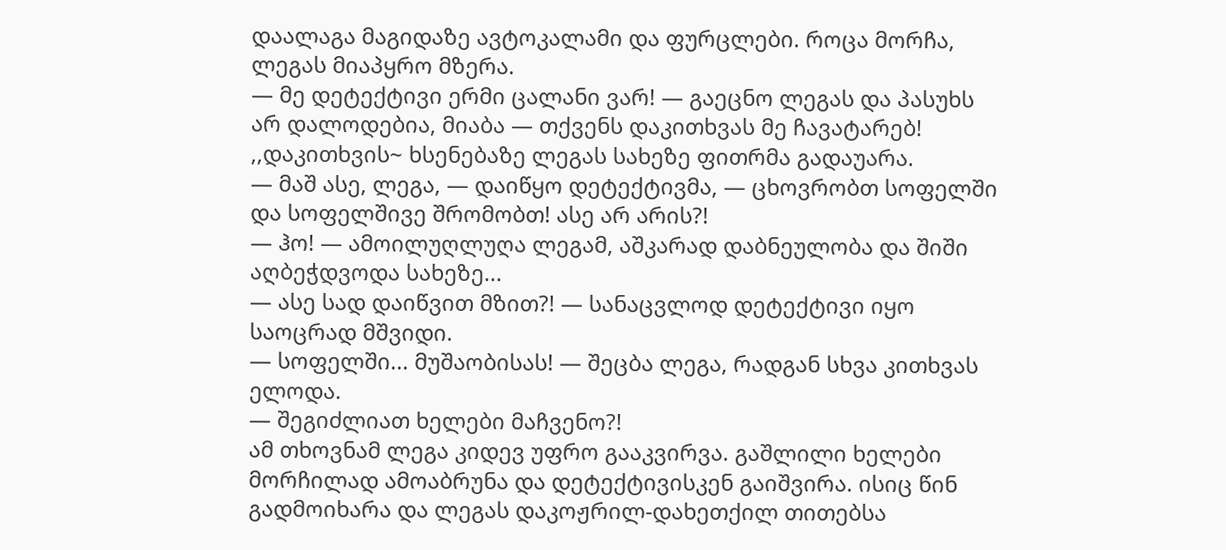დაალაგა მაგიდაზე ავტოკალამი და ფურცლები. როცა მორჩა, ლეგას მიაპყრო მზერა.
— მე დეტექტივი ერმი ცალანი ვარ! — გაეცნო ლეგას და პასუხს არ დალოდებია, მიაბა — თქვენს დაკითხვას მე ჩავატარებ!
,,დაკითხვის~ ხსენებაზე ლეგას სახეზე ფითრმა გადაუარა.
— მაშ ასე, ლეგა, — დაიწყო დეტექტივმა, — ცხოვრობთ სოფელში და სოფელშივე შრომობთ! ასე არ არის?!
— ჰო! — ამოილუღლუღა ლეგამ, აშკარად დაბნეულობა და შიში აღბეჭდვოდა სახეზე...
— ასე სად დაიწვით მზით?! — სანაცვლოდ დეტექტივი იყო საოცრად მშვიდი.
— სოფელში... მუშაობისას! — შეცბა ლეგა, რადგან სხვა კითხვას ელოდა.
— შეგიძლიათ ხელები მაჩვენო?!
ამ თხოვნამ ლეგა კიდევ უფრო გააკვირვა. გაშლილი ხელები მორჩილად ამოაბრუნა და დეტექტივისკენ გაიშვირა. ისიც წინ გადმოიხარა და ლეგას დაკოჟრილ-დახეთქილ თითებსა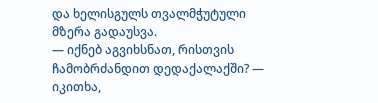და ხელისგულს თვალმჭუტული მზერა გადაუსვა.
— იქნებ აგვიხსნათ, რისთვის ჩამობრძანდით დედაქალაქში? — იკითხა,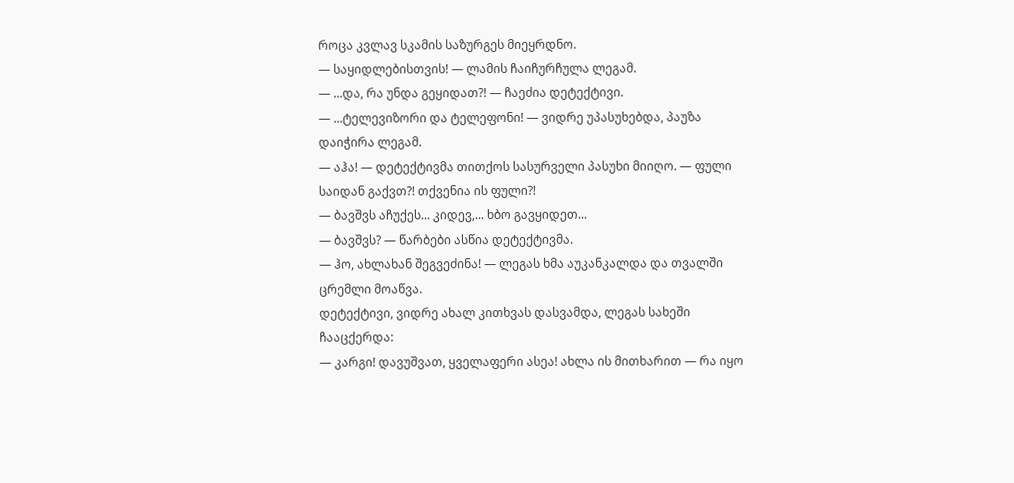როცა კვლავ სკამის საზურგეს მიეყრდნო.
— საყიდლებისთვის! — ლამის ჩაიჩურჩულა ლეგამ.
— ...და, რა უნდა გეყიდათ?! — ჩაეძია დეტექტივი.
— ...ტელევიზორი და ტელეფონი! — ვიდრე უპასუხებდა, პაუზა დაიჭირა ლეგამ.
— აჰა! — დეტექტივმა თითქოს სასურველი პასუხი მიიღო. — ფული საიდან გაქვთ?! თქვენია ის ფული?!
— ბავშვს აჩუქეს... კიდევ,... ხბო გავყიდეთ...
— ბავშვს? — წარბები ასწია დეტექტივმა.
— ჰო, ახლახან შეგვეძინა! — ლეგას ხმა აუკანკალდა და თვალში ცრემლი მოაწვა.
დეტექტივი, ვიდრე ახალ კითხვას დასვამდა, ლეგას სახეში ჩააცქერდა:
— კარგი! დავუშვათ, ყველაფერი ასეა! ახლა ის მითხარით — რა იყო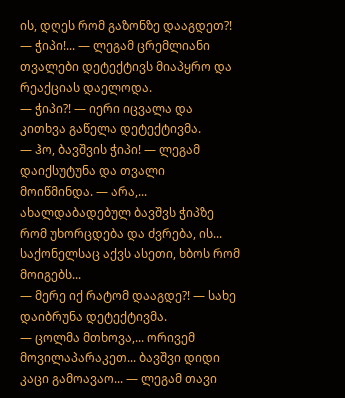ის, დღეს რომ გაზონზე დააგდეთ?!
— ჭიპი!... — ლეგამ ცრემლიანი თვალები დეტექტივს მიაპყრო და რეაქციას დაელოდა.
— ჭიპი?! — იერი იცვალა და კითხვა გაწელა დეტექტივმა.
— ჰო, ბავშვის ჭიპი! — ლეგამ დაიქსუტუნა და თვალი მოიწმინდა. — არა,... ახალდაბადებულ ბავშვს ჭიპზე რომ უხორცდება და ძვრება, ის... საქონელსაც აქვს ასეთი, ხბოს რომ მოიგებს...
— მერე იქ რატომ დააგდე?! — სახე დაიბრუნა დეტექტივმა.
— ცოლმა მთხოვა,... ორივემ მოვილაპარაკეთ... ბავშვი დიდი კაცი გამოავაო... — ლეგამ თავი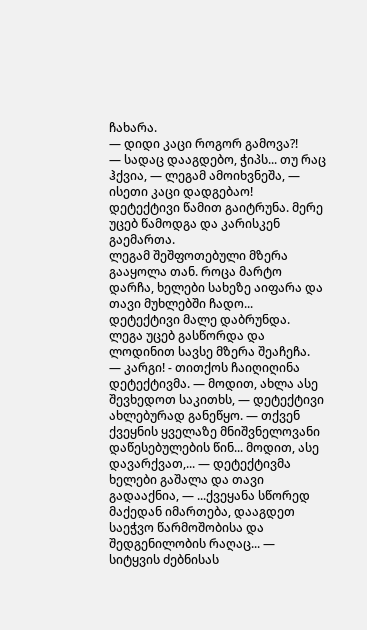ჩახარა.
— დიდი კაცი როგორ გამოვა?!
— სადაც დააგდებო, ჭიპს... თუ რაც ჰქვია, — ლეგამ ამოიხვნეშა, — ისეთი კაცი დადგებაო!
დეტექტივი წამით გაიტრუნა. მერე უცებ წამოდგა და კარისკენ გაემართა.
ლეგამ შეშფოთებული მზერა გააყოლა თან. როცა მარტო დარჩა, ხელები სახეზე აიფარა და თავი მუხლებში ჩადო...
დეტექტივი მალე დაბრუნდა. ლეგა უცებ გასწორდა და ლოდინით სავსე მზერა შეაჩეჩა.
— კარგი! - თითქოს ჩაიღიღინა დეტექტივმა. — მოდით, ახლა ასე შევხედოთ საკითხს, — დეტექტივი ახლებურად განეწყო. — თქვენ ქვეყნის ყველაზე მნიშვნელოვანი დაწესებულების წინ... მოდით, ასე დავარქვათ,... — დეტექტივმა ხელები გაშალა და თავი გადააქნია, — ...ქვეყანა სწორედ მაქედან იმართება, დააგდეთ საეჭვო წარმოშობისა და შედგენილობის რაღაც... — სიტყვის ძებნისას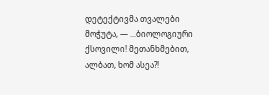დეტექტივმა თვალები მოჭუტა, — ...ბიოლოგიური ქსოვილი! მეთანხმებით, ალბათ, ხომ ასეა?!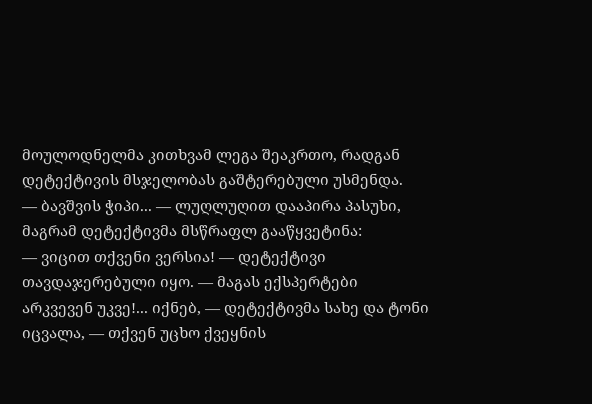მოულოდნელმა კითხვამ ლეგა შეაკრთო, რადგან დეტექტივის მსჯელობას გაშტერებული უსმენდა.
— ბავშვის ჭიპი... — ლუღლუღით დააპირა პასუხი, მაგრამ დეტექტივმა მსწრაფლ გააწყვეტინა:
— ვიცით თქვენი ვერსია! — დეტექტივი თავდაჯერებული იყო. — მაგას ექსპერტები არკვევენ უკვე!... იქნებ, — დეტექტივმა სახე და ტონი იცვალა, — თქვენ უცხო ქვეყნის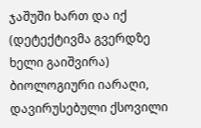ჯაშუში ხართ და იქ (დეტექტივმა გვერდზე ხელი გაიშვირა) ბიოლოგიური იარაღი, დავირუსებული ქსოვილი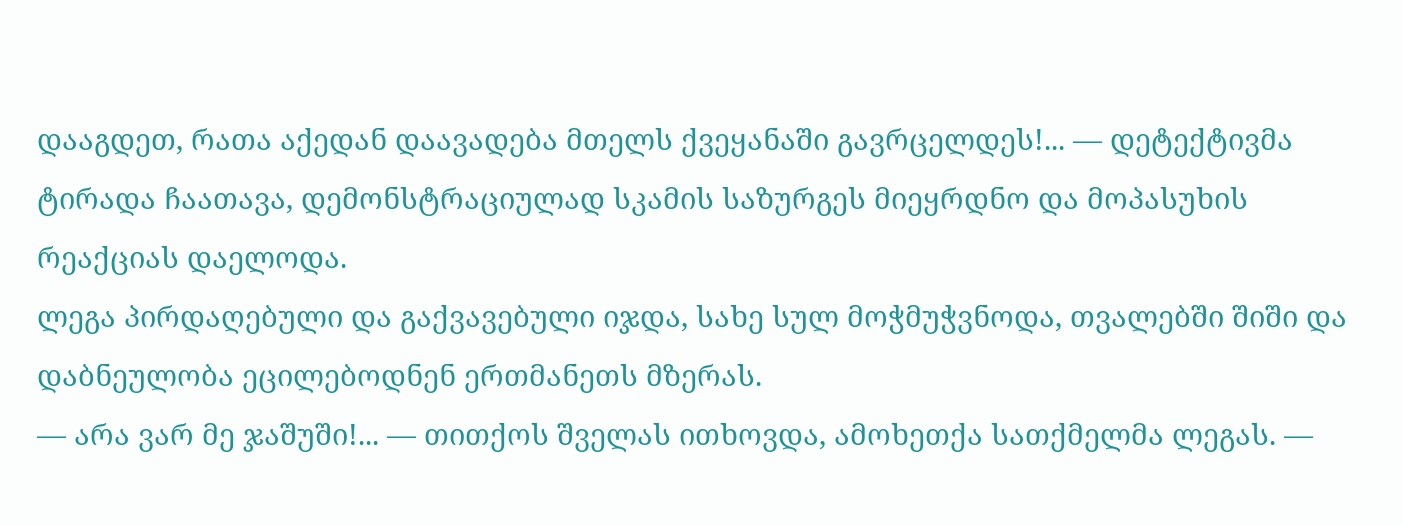დააგდეთ, რათა აქედან დაავადება მთელს ქვეყანაში გავრცელდეს!... — დეტექტივმა ტირადა ჩაათავა, დემონსტრაციულად სკამის საზურგეს მიეყრდნო და მოპასუხის რეაქციას დაელოდა.
ლეგა პირდაღებული და გაქვავებული იჯდა, სახე სულ მოჭმუჭვნოდა, თვალებში შიში და დაბნეულობა ეცილებოდნენ ერთმანეთს მზერას.
— არა ვარ მე ჯაშუში!... — თითქოს შველას ითხოვდა, ამოხეთქა სათქმელმა ლეგას. —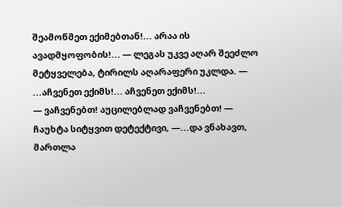შეამოწმეთ ექიმებთან!... არაა ის ავადმყოფობის!... — ლეგას უკვე აღარ შეეძლო მეტყველება, ტირილს აღარაფერი უკლდა. — ...აჩვენეთ ექიმს!... აჩვენეთ ექიმს!...
— ვაჩვენებთ! აუცილებლად ვაჩვენებთ! — ჩაუხტა სიტყვით დეტექტივი, —...და ვნახავთ, მართლა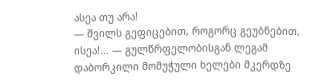ასეა თუ არა!
— შვილს გეფიცებით, როგორც გეუბნებით, ისეა!... — გულწრფელობისგან ლეგამ დაბორკილი მომუჭული ხელები მკერდზე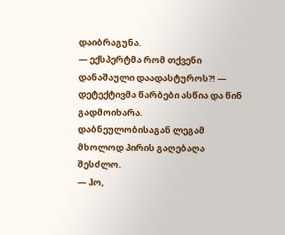დაიბრაგუნა.
— ექსპერტმა რომ თქვენი დანაშაული დაადასტუროს?! — დეტექტივმა წარბები ასწია და წინ გადმოიხარა.
დაბნეულობისაგან ლეგამ მხოლოდ პირის გაღებაღა შესძლო.
— ჰო,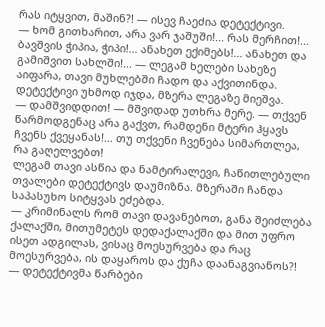რას იტყვით, მაშინ?! — ისევ ჩაეძია დეტექტივი.
— ხომ გითხარით, არა ვარ ჯაშუში!... რას მერჩით!... ბავშვის ჭიპია, ჭიპი!... ანახეთ ექიმებს!... ანახეთ და გამიშვით სახლში!... — ლეგამ ხელები სახეზე აიფარა, თავი მუხლებში ჩადო და აქვითინდა.
დეტექტივი უხმოდ იჯდა, მზერა ლეგაზე მიეშვა.
— დამშვიდდით! — მშვიდად უთხრა მერე. — თქვენ წარმოდგენაც არა გაქვთ, რამდენი მტერი ჰყავს ჩვენს ქვეყანას!... თუ თქვენი ჩვენება სიმართლეა, რა გაღელვებთ!
ლეგამ თავი ასწია და ნამტირალევი, ჩაწითლებული თვალები დეტექტივს დაუმიზნა. მზერაში ჩანდა საპასუხო სიტყვას ეძებდა.
— კრიმინალს რომ თავი დავანებოთ, განა შეიძლება ქალაქში, მითუმეტეს დედაქალაქში და მით უფრო ისეთ ადგილას, ვისაც მოესურვება და რაც მოესურვება, ის დაყაროს და ქუჩა დაანაგვიანოს?! — დეტექტივმა წარბები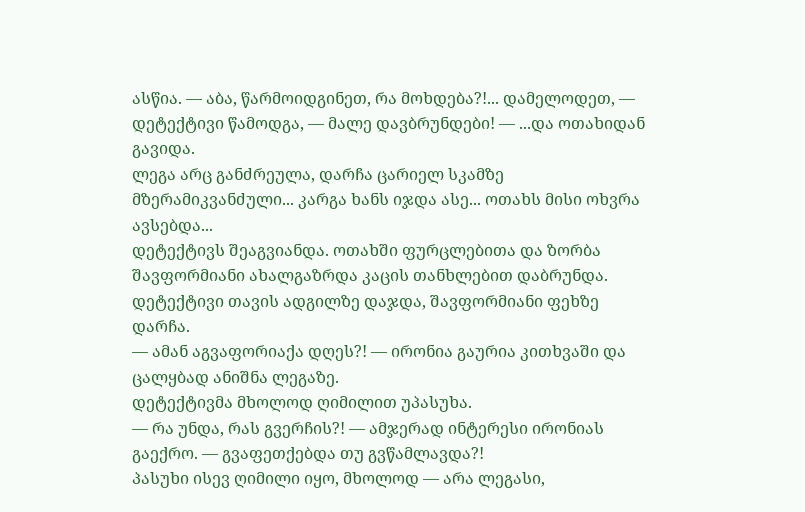ასწია. — აბა, წარმოიდგინეთ, რა მოხდება?!... დამელოდეთ, — დეტექტივი წამოდგა, — მალე დავბრუნდები! — ...და ოთახიდან გავიდა.
ლეგა არც განძრეულა, დარჩა ცარიელ სკამზე მზერამიკვანძული... კარგა ხანს იჯდა ასე... ოთახს მისი ოხვრა ავსებდა...
დეტექტივს შეაგვიანდა. ოთახში ფურცლებითა და ზორბა შავფორმიანი ახალგაზრდა კაცის თანხლებით დაბრუნდა.
დეტექტივი თავის ადგილზე დაჯდა, შავფორმიანი ფეხზე დარჩა.
— ამან აგვაფორიაქა დღეს?! — ირონია გაურია კითხვაში და ცალყბად ანიშნა ლეგაზე.
დეტექტივმა მხოლოდ ღიმილით უპასუხა.
— რა უნდა, რას გვერჩის?! — ამჯერად ინტერესი ირონიას გაექრო. — გვაფეთქებდა თუ გვწამლავდა?!
პასუხი ისევ ღიმილი იყო, მხოლოდ — არა ლეგასი,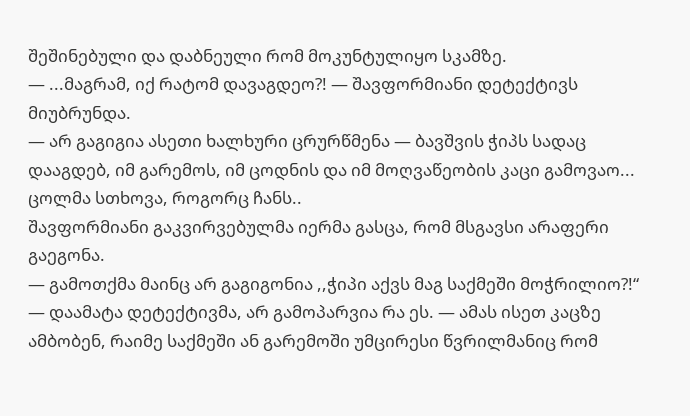შეშინებული და დაბნეული რომ მოკუნტულიყო სკამზე.
— ...მაგრამ, იქ რატომ დავაგდეო?! — შავფორმიანი დეტექტივს მიუბრუნდა.
— არ გაგიგია ასეთი ხალხური ცრურწმენა — ბავშვის ჭიპს სადაც დააგდებ, იმ გარემოს, იმ ცოდნის და იმ მოღვაწეობის კაცი გამოვაო... ცოლმა სთხოვა, როგორც ჩანს..
შავფორმიანი გაკვირვებულმა იერმა გასცა, რომ მსგავსი არაფერი გაეგონა.
— გამოთქმა მაინც არ გაგიგონია ,,ჭიპი აქვს მაგ საქმეში მოჭრილიო?!“ — დაამატა დეტექტივმა, არ გამოპარვია რა ეს. — ამას ისეთ კაცზე ამბობენ, რაიმე საქმეში ან გარემოში უმცირესი წვრილმანიც რომ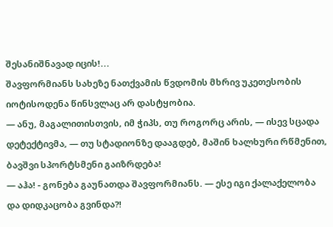შესანიშნავად იცის!...
შავფორმიანს სახეზე ნათქვამის წვდომის მხრივ უკეთესობის იოტისოდენა წინსვლაც არ დასტყობია.
— ანუ, მაგალითისთვის, იმ ჭიპს, თუ როგორც არის, — ისევ სცადა დეტექტივმა, — თუ სტადიონზე დააგდებ, მაშინ ხალხური რწმენით, ბავშვი სპორტსმენი გაიზრდება!
— აჰა! - გონება გაუნათდა შავფორმიანს. — ესე იგი ქალაქელობა და დიდკაცობა გვინდა?!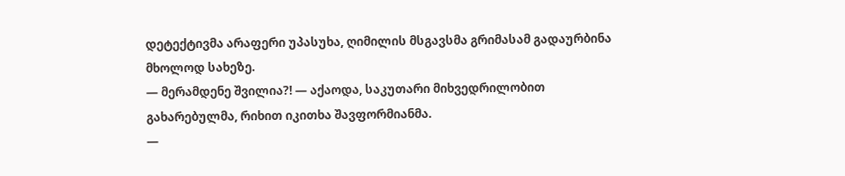დეტექტივმა არაფერი უპასუხა, ღიმილის მსგავსმა გრიმასამ გადაურბინა მხოლოდ სახეზე.
— მერამდენე შვილია?! — აქაოდა, საკუთარი მიხვედრილობით გახარებულმა, რიხით იკითხა შავფორმიანმა.
—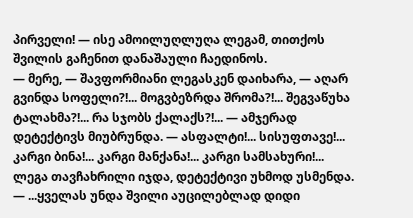პირველი! — ისე ამოილუღლუღა ლეგამ, თითქოს შვილის გაჩენით დანაშაული ჩაედინოს.
— მერე, — შავფორმიანი ლეგასკენ დაიხარა, — აღარ გვინდა სოფელი?!... მოგვბეზრდა შრომა?!... შეგვაწუხა ტალახმა?!... რა სჯობს ქალაქს?!... — ამჯერად დეტექტივს მიუბრუნდა. — ასფალტი!... სისუფთავე!... კარგი ბინა!... კარგი მანქანა!... კარგი სამსახური!...
ლეგა თავჩახრილი იჯდა, დეტექტივი უხმოდ უსმენდა.
— ...ყველას უნდა შვილი აუცილებლად დიდი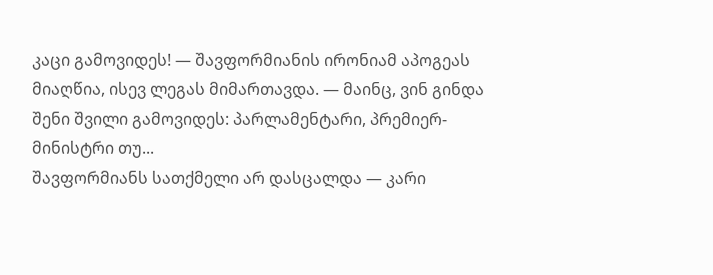კაცი გამოვიდეს! — შავფორმიანის ირონიამ აპოგეას მიაღწია, ისევ ლეგას მიმართავდა. — მაინც, ვინ გინდა შენი შვილი გამოვიდეს: პარლამენტარი, პრემიერ-მინისტრი თუ...
შავფორმიანს სათქმელი არ დასცალდა — კარი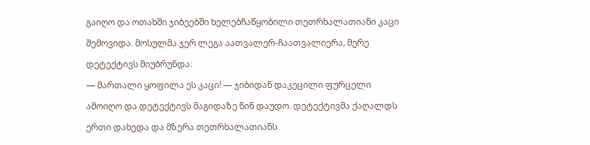გაიღო და ოთახში ჯიბეებში ხელებჩაწყობილი თეთრხალათიანი კაცი შემოვიდა. მოსულმა ჯერ ლეგა აათვალერ-ჩაათვალიერა, მერე დეტექტივს მიუბრუნდა:
— მართალი ყოფილა ეს კაცი! — ჯიბიდან დაკეცილი ფურცელი ამოიღო და დეტექტივს მაგიდაზე წინ დაუდო. დეტექტივმა ქაღალდს ერთი დახედა და მზერა თეთრხალათიანს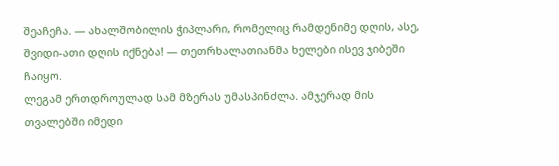შეაჩეჩა. — ახალშობილის ჭიპლარი, რომელიც რამდენიმე დღის, ასე, შვიდი-ათი დღის იქნება! — თეთრხალათიანმა ხელები ისევ ჯიბეში ჩაიყო.
ლეგამ ერთდროულად სამ მზერას უმასპინძლა. ამჯერად მის თვალებში იმედი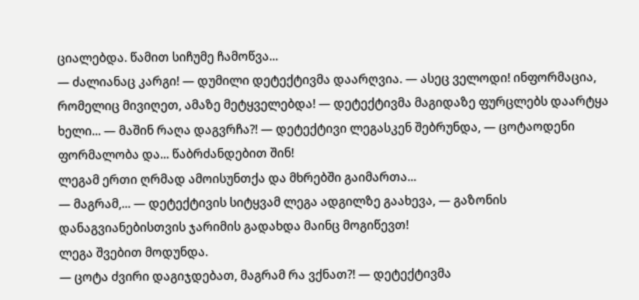ციალებდა. წამით სიჩუმე ჩამოწვა...
— ძალიანაც კარგი! — დუმილი დეტექტივმა დაარღვია. — ასეც ველოდი! ინფორმაცია, რომელიც მივიღეთ, ამაზე მეტყველებდა! — დეტექტივმა მაგიდაზე ფურცლებს დაარტყა ხელი... — მაშინ რაღა დაგვრჩა?! — დეტექტივი ლეგასკენ შებრუნდა, — ცოტაოდენი ფორმალობა და... წაბრძანდებით შინ!
ლეგამ ერთი ღრმად ამოისუნთქა და მხრებში გაიმართა...
— მაგრამ,... — დეტექტივის სიტყვამ ლეგა ადგილზე გაახევა, — გაზონის დანაგვიანებისთვის ჯარიმის გადახდა მაინც მოგიწევთ!
ლეგა შვებით მოდუნდა.
— ცოტა ძვირი დაგიჯდებათ, მაგრამ რა ვქნათ?! — დეტექტივმა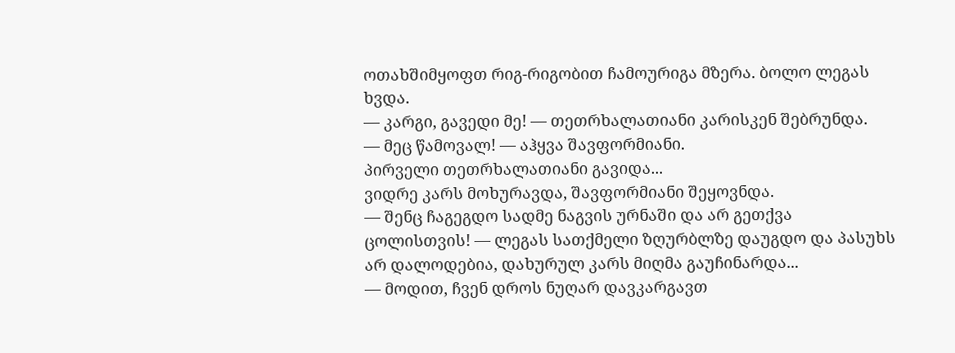ოთახშიმყოფთ რიგ-რიგობით ჩამოურიგა მზერა. ბოლო ლეგას ხვდა.
— კარგი, გავედი მე! — თეთრხალათიანი კარისკენ შებრუნდა.
— მეც წამოვალ! — აჰყვა შავფორმიანი.
პირველი თეთრხალათიანი გავიდა...
ვიდრე კარს მოხურავდა, შავფორმიანი შეყოვნდა.
— შენც ჩაგეგდო სადმე ნაგვის ურნაში და არ გეთქვა ცოლისთვის! — ლეგას სათქმელი ზღურბლზე დაუგდო და პასუხს არ დალოდებია, დახურულ კარს მიღმა გაუჩინარდა...
— მოდით, ჩვენ დროს ნუღარ დავკარგავთ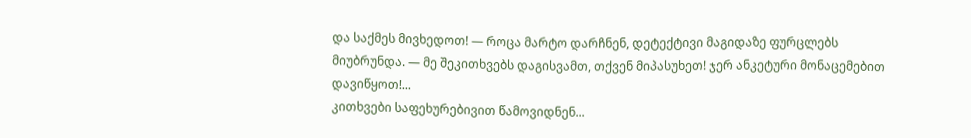და საქმეს მივხედოთ! — როცა მარტო დარჩნენ, დეტექტივი მაგიდაზე ფურცლებს მიუბრუნდა. — მე შეკითხვებს დაგისვამთ, თქვენ მიპასუხეთ! ჯერ ანკეტური მონაცემებით დავიწყოთ!...
კითხვები საფეხურებივით წამოვიდნენ...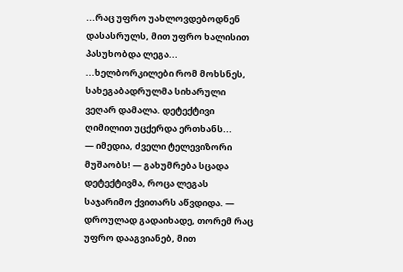...რაც უფრო უახლოვდებოდნენ დასასრულს, მით უფრო ხალისით პასუხობდა ლეგა...
...ხელბორკილები რომ მოხსნეს, სახეგაბადრულმა სიხარული ვეღარ დამალა. დეტექტივი ღიმილით უცქერდა ერთხანს...
— იმედია, ძველი ტელევიზორი მუშაობს! — გახუმრება სცადა დეტექტივმა, როცა ლეგას საჯარიმო ქვითარს აწვდიდა. — დროულად გადაიხადე, თორემ რაც უფრო დააგვიანებ, მით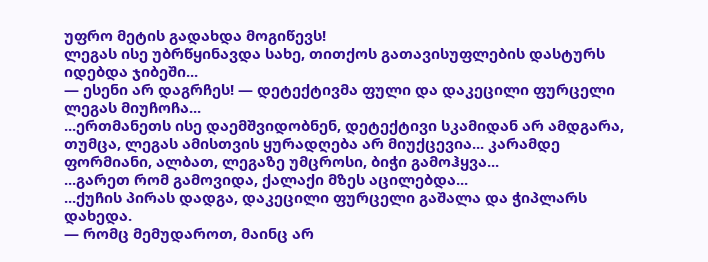უფრო მეტის გადახდა მოგიწევს!
ლეგას ისე უბრწყინავდა სახე, თითქოს გათავისუფლების დასტურს იდებდა ჯიბეში...
— ესენი არ დაგრჩეს! — დეტექტივმა ფული და დაკეცილი ფურცელი ლეგას მიუჩოჩა...
...ერთმანეთს ისე დაემშვიდობნენ, დეტექტივი სკამიდან არ ამდგარა, თუმცა, ლეგას ამისთვის ყურადღება არ მიუქცევია... კარამდე ფორმიანი, ალბათ, ლეგაზე უმცროსი, ბიჭი გამოჰყვა...
...გარეთ რომ გამოვიდა, ქალაქი მზეს აცილებდა...
...ქუჩის პირას დადგა, დაკეცილი ფურცელი გაშალა და ჭიპლარს დახედა.
— რომც მემუდაროთ, მაინც არ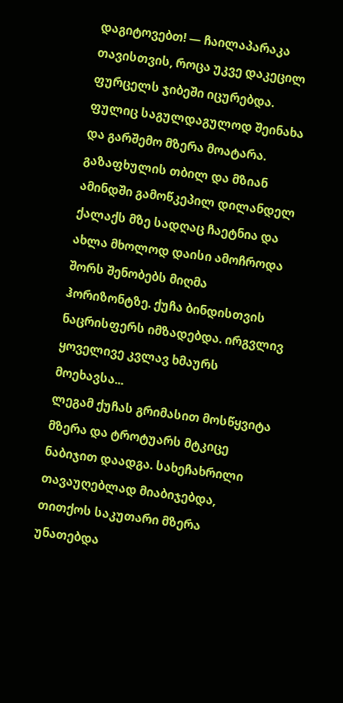დაგიტოვებთ! — ჩაილაპარაკა თავისთვის, როცა უკვე დაკეცილ ფურცელს ჯიბეში იცურებდა. ფულიც საგულდაგულოდ შეინახა და გარშემო მზერა მოატარა. გაზაფხულის თბილ და მზიან ამინდში გამოწკეპილ დილანდელ ქალაქს მზე სადღაც ჩაეტნია და ახლა მხოლოდ დაისი ამოჩროდა შორს შენობებს მიღმა ჰორიზონტზე. ქუჩა ბინდისთვის ნაცრისფერს იმზადებდა. ირგვლივ ყოველივე კვლავ ხმაურს მოეხავსა...
ლეგამ ქუჩას გრიმასით მოსწყვიტა მზერა და ტროტუარს მტკიცე ნაბიჯით დაადგა. სახეჩახრილი თავაუღებლად მიაბიჯებდა, თითქოს საკუთარი მზერა უნათებდა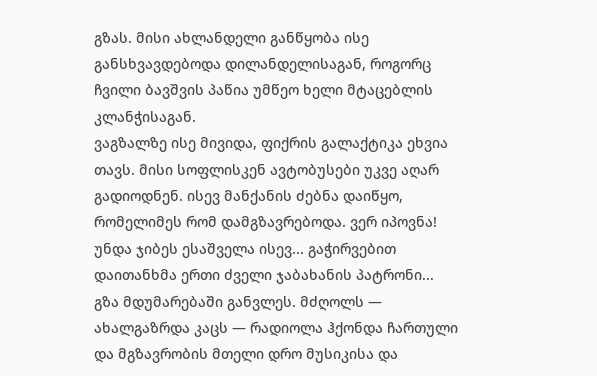გზას. მისი ახლანდელი განწყობა ისე განსხვავდებოდა დილანდელისაგან, როგორც ჩვილი ბავშვის პაწია უმწეო ხელი მტაცებლის კლანჭისაგან.
ვაგზალზე ისე მივიდა, ფიქრის გალაქტიკა ეხვია თავს. მისი სოფლისკენ ავტობუსები უკვე აღარ გადიოდნენ. ისევ მანქანის ძებნა დაიწყო, რომელიმეს რომ დამგზავრებოდა. ვერ იპოვნა! უნდა ჯიბეს ესაშველა ისევ... გაჭირვებით დაითანხმა ერთი ძველი ჯაბახანის პატრონი...
გზა მდუმარებაში განვლეს. მძღოლს — ახალგაზრდა კაცს — რადიოლა ჰქონდა ჩართული და მგზავრობის მთელი დრო მუსიკისა და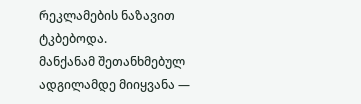რეკლამების ნაზავით ტკბებოდა.
მანქანამ შეთანხმებულ ადგილამდე მიიყვანა —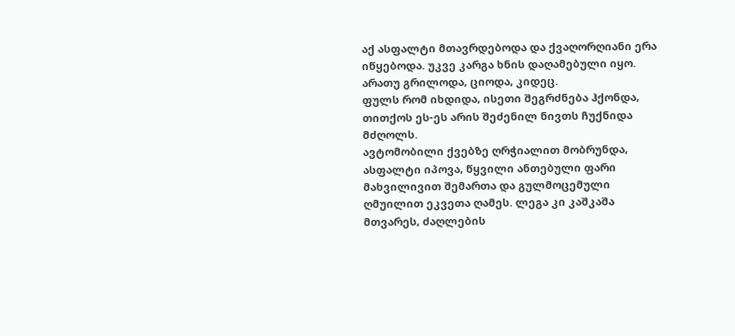აქ ასფალტი მთავრდებოდა და ქვაღორღიანი ერა იწყებოდა. უკვე კარგა ხნის დაღამებული იყო. არათუ გრილოდა, ციოდა, კიდეც.
ფულს რომ იხდიდა, ისეთი შეგრძნება ჰქონდა, თითქოს ეს-ეს არის შეძენილ ნივთს ჩუქნიდა მძღოლს.
ავტომობილი ქვებზე ღრჭიალით მობრუნდა, ასფალტი იპოვა, წყვილი ანთებული ფარი მახვილივით შემართა და გულმოცემული ღმუილით ეკვეთა ღამეს. ლეგა კი კაშკაშა მთვარეს, ძაღლების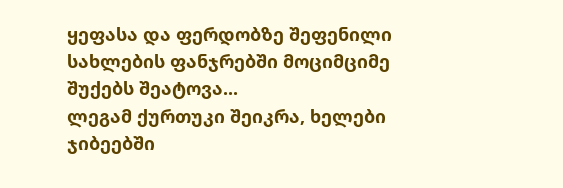ყეფასა და ფერდობზე შეფენილი სახლების ფანჯრებში მოციმციმე შუქებს შეატოვა...
ლეგამ ქურთუკი შეიკრა, ხელები ჯიბეებში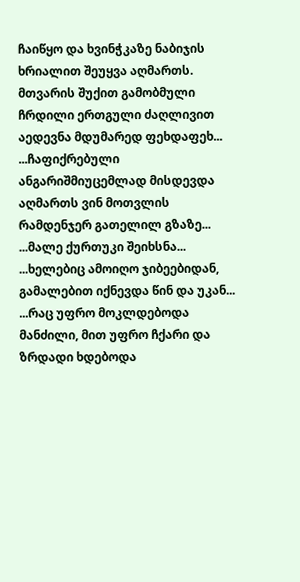ჩაიწყო და ხვინჭკაზე ნაბიჯის ხრიალით შეუყვა აღმართს. მთვარის შუქით გამობმული ჩრდილი ერთგული ძაღლივით აედევნა მდუმარედ ფეხდაფეხ...
...ჩაფიქრებული ანგარიშმიუცემლად მისდევდა აღმართს ვინ მოთვლის რამდენჯერ გათელილ გზაზე...
...მალე ქურთუკი შეიხსნა...
...ხელებიც ამოიღო ჯიბეებიდან, გამალებით იქნევდა წინ და უკან...
...რაც უფრო მოკლდებოდა მანძილი, მით უფრო ჩქარი და ზრდადი ხდებოდა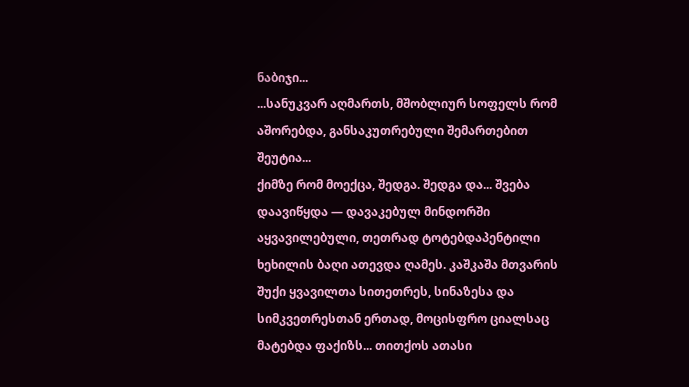ნაბიჯი...
...სანუკვარ აღმართს, მშობლიურ სოფელს რომ აშორებდა, განსაკუთრებული შემართებით შეუტია...
ქიმზე რომ მოექცა, შედგა. შედგა და... შვება დაავიწყდა — დავაკებულ მინდორში აყვავილებული, თეთრად ტოტებდაპენტილი ხეხილის ბაღი ათევდა ღამეს. კაშკაშა მთვარის შუქი ყვავილთა სითეთრეს, სინაზესა და სიმკვეთრესთან ერთად, მოცისფრო ციალსაც მატებდა ფაქიზს... თითქოს ათასი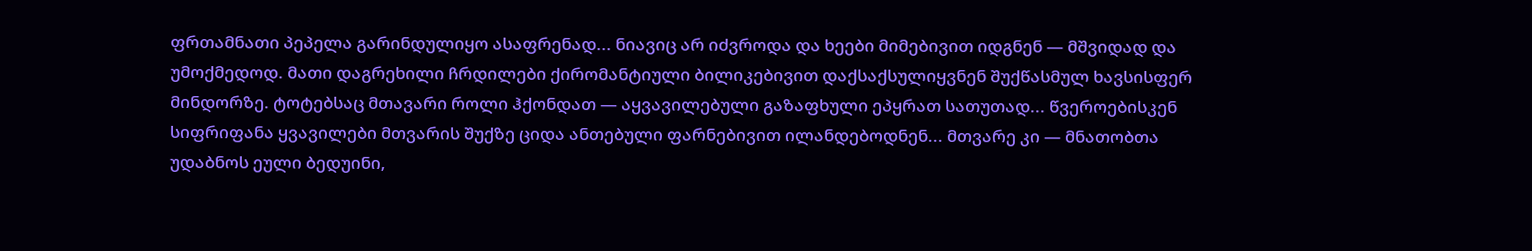ფრთამნათი პეპელა გარინდულიყო ასაფრენად... ნიავიც არ იძვროდა და ხეები მიმებივით იდგნენ — მშვიდად და უმოქმედოდ. მათი დაგრეხილი ჩრდილები ქირომანტიული ბილიკებივით დაქსაქსულიყვნენ შუქწასმულ ხავსისფერ მინდორზე. ტოტებსაც მთავარი როლი ჰქონდათ — აყვავილებული გაზაფხული ეპყრათ სათუთად... წვეროებისკენ სიფრიფანა ყვავილები მთვარის შუქზე ციდა ანთებული ფარნებივით ილანდებოდნენ... მთვარე კი — მნათობთა უდაბნოს ეული ბედუინი,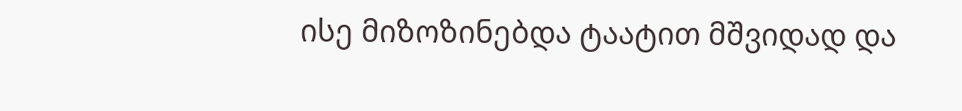ისე მიზოზინებდა ტაატით მშვიდად და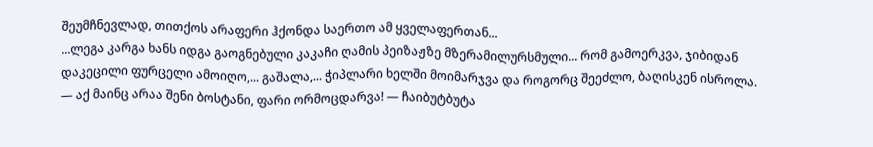შეუმჩნევლად, თითქოს არაფერი ჰქონდა საერთო ამ ყველაფერთან...
...ლეგა კარგა ხანს იდგა გაოგნებული კაკაჩი ღამის პეიზაჟზე მზერამილურსმული... რომ გამოერკვა, ჯიბიდან დაკეცილი ფურცელი ამოიღო,... გაშალა,... ჭიპლარი ხელში მოიმარჯვა და როგორც შეეძლო, ბაღისკენ ისროლა.
— აქ მაინც არაა შენი ბოსტანი, ფარი ორმოცდარვა! — ჩაიბუტბუტა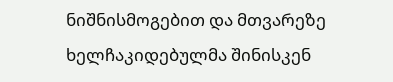ნიშნისმოგებით და მთვარეზე ხელჩაკიდებულმა შინისკენ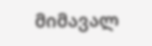მიმავალ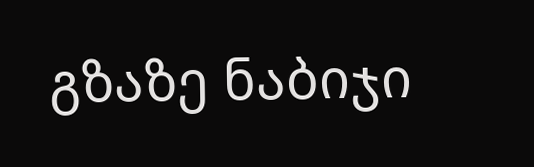გზაზე ნაბიჯი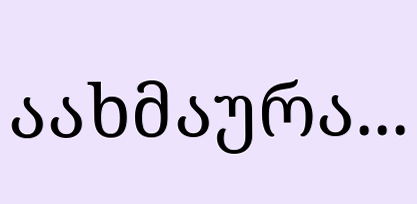აახმაურა...